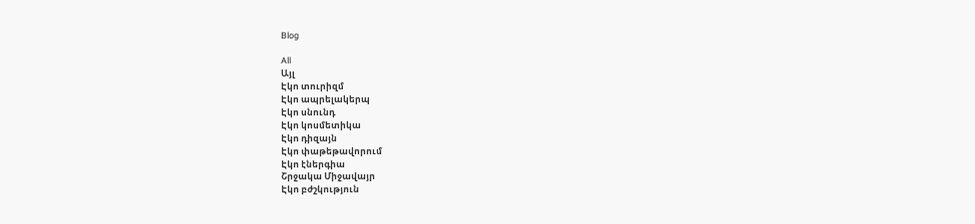Blog

All
Այլ
Էկո տուրիզմ
Էկո ապրելակերպ
Էկո սնունդ
Էկո կոսմետիկա
Էկո դիզայն
Էկո փաթեթավորում
Էկո էներգիա
Շրջակա Միջավայր
Էկո բժշկություն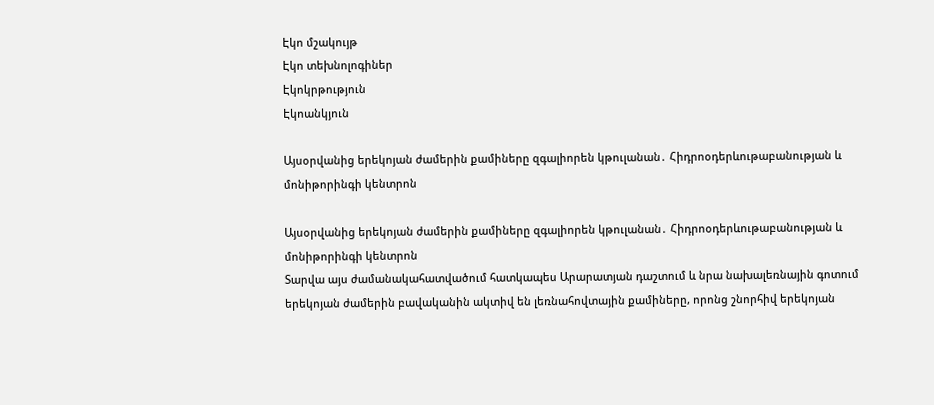Էկո մշակույթ
Էկո տեխնոլոգիներ
Էկոկրթություն
Էկոանկյուն

Այսօրվանից երեկոյան ժամերին քամիները զգալիորեն կթուլանան․ Հիդրոօդերևութաբանության և մոնիթորինգի կենտրոն

Այսօրվանից երեկոյան ժամերին քամիները զգալիորեն կթուլանան․ Հիդրոօդերևութաբանության և մոնիթորինգի կենտրոն
Տարվա այս ժամանակահատվածում հատկապես Արարատյան դաշտում և նրա նախալեռնային գոտում երեկոյան ժամերին բավականին ակտիվ են լեռնահովտային քամիները, որոնց շնորհիվ երեկոյան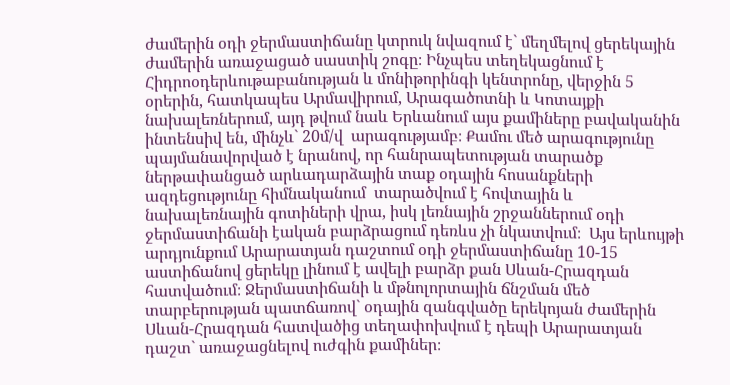ժամերին օդի ջերմաստիճանը կտրուկ նվազում է` մեղմելով ցերեկային ժամերին առաջացած սաստիկ շոգը։ Ինչպես տեղեկացնում է Հիդրոօդերևութաբանության և մոնիթորինգի կենտրոնը, վերջին 5 օրերին, հատկապես Արմավիրում, Արագածոտնի և Կոտայքի նախալեռներում, այդ թվում նաև Երևանում այս քամիները բավականին ինտենսիվ են, մինչև` 20մ/վ  արագությամբ։ Քամու մեծ արագությունը պայմանավորված է նրանով, որ հանրապետության տարածք ներթափանցած արևադարձային տաք օդային հոսանքների ազդեցությունը հիմնականում  տարածվում է հովտային և նախալեռնային գոտիների վրա, իսկ լեռնային շրջաններում օդի ջերմաստիճանի էական բարձրացում դեռևս չի նկատվում։  Այս երևույթի արդյունքում Արարատյան դաշտում օդի ջերմաստիճանը 10-15 աստիճանով ցերեկը լինում է ավելի բարձր քան Սևան-Հրազդան հատվածում։ Ջերմաստիճանի և մթնոլորտային ճնշման մեծ տարբերության պատճառով` օդային զանգվածը երեկոյան ժամերին Սևան-Հրազդան հատվածից տեղափոխվում է դեպի Արարատյան դաշտ` առաջացնելով ուժգին քամիներ։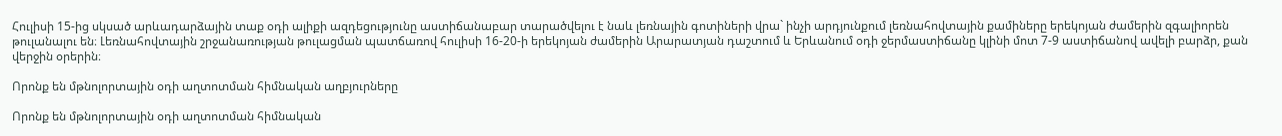Հուլիսի 15-ից սկսած արևադարձային տաք օդի ալիքի ազդեցությունը աստիճանաբար տարածվելու է նաև լեռնային գոտիների վրա` ինչի արդյունքում լեռնահովտային քամիները երեկոյան ժամերին զգալիորեն թուլանալու են։ Լեռնահովտային շրջանառության թուլացման պատճառով հուլիսի 16-20-ի երեկոյան ժամերին Արարատյան դաշտում և Երևանում օդի ջերմաստիճանը կլինի մոտ 7-9 աստիճանով ավելի բարձր, քան վերջին օրերին։

Որոնք են մթնոլորտային օդի աղտոտման հիմնական աղբյուրները

Որոնք են մթնոլորտային օդի աղտոտման հիմնական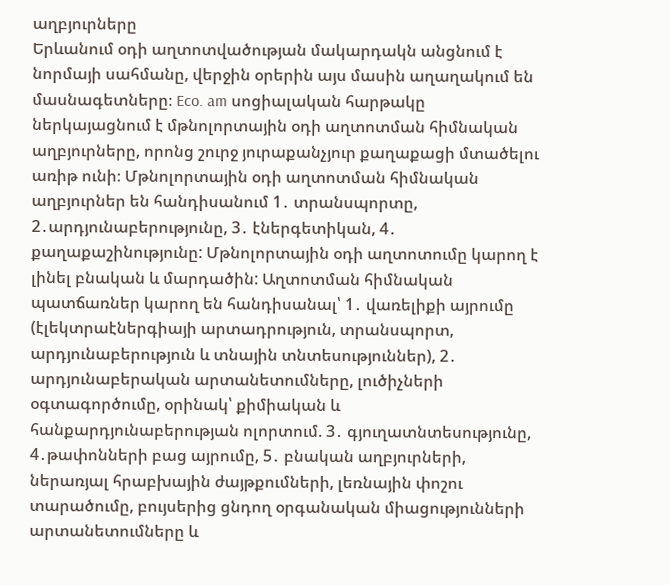աղբյուրները
Երևանում օդի աղտոտվածության մակարդակն անցնում է նորմայի սահմանը, վերջին օրերին այս մասին աղաղակում են մասնագետները։ Eco. am սոցիալական հարթակը ներկայացնում է մթնոլորտային օդի աղտոտման հիմնական աղբյուրները, որոնց շուրջ յուրաքանչյուր քաղաքացի մտածելու առիթ ունի։ Մթնոլորտային օդի աղտոտման հիմնական աղբյուրներ են հանդիսանում 1․ տրանսպորտը, 2․արդյունաբերությունը, 3․ էներգետիկան, 4․ քաղաքաշինությունը: Մթնոլորտային օդի աղտոտումը կարող է լինել բնական և մարդածին: Աղտոտման հիմնական պատճառներ կարող են հանդիսանալ՝ 1․ վառելիքի այրումը (էլեկտրաէներգիայի արտադրություն, տրանսպորտ, արդյունաբերություն և տնային տնտեսություններ), 2․ արդյունաբերական արտանետումները, լուծիչների օգտագործումը, օրինակ՝ քիմիական և հանքարդյունաբերության ոլորտում. 3․ գյուղատնտեսությունը, 4․թափոնների բաց այրումը, 5․ բնական աղբյուրների, ներառյալ հրաբխային ժայթքումների, լեռնային փոշու տարածումը, բույսերից ցնդող օրգանական միացությունների արտանետումները և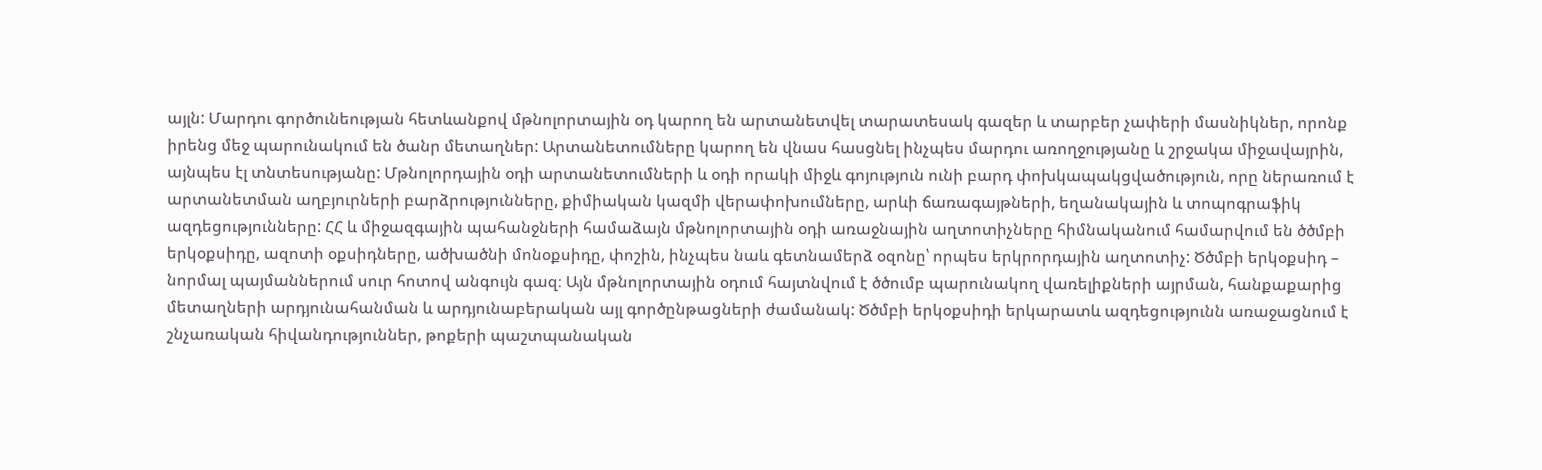այլն: Մարդու գործունեության հետևանքով մթնոլորտային օդ կարող են արտանետվել տարատեսակ գազեր և տարբեր չափերի մասնիկներ, որոնք իրենց մեջ պարունակում են ծանր մետաղներ: Արտանետումները կարող են վնաս հասցնել ինչպես մարդու առողջությանը և շրջակա միջավայրին, այնպես էլ տնտեսությանը: Մթնոլորդային օդի արտանետումների և օդի որակի միջև գոյություն ունի բարդ փոխկապակցվածություն, որը ներառում է արտանետման աղբյուրների բարձրությունները, քիմիական կազմի վերափոխումները, արևի ճառագայթների, եղանակային և տոպոգրաֆիկ ազդեցությունները: ՀՀ և միջազգային պահանջների համաձայն մթնոլորտային օդի առաջնային աղտոտիչները հիմնականում համարվում են ծծմբի երկօքսիդը, ազոտի օքսիդները, ածխածնի մոնօքսիդը, փոշին, ինչպես նաև գետնամերձ օզոնը՝ որպես երկրորդային աղտոտիչ: Ծծմբի երկօքսիդ – նորմալ պայմաններում սուր հոտով անգույն գազ։ Այն մթնոլորտային օդում հայտնվում է ծծումբ պարունակող վառելիքների այրման, հանքաքարից մետաղների արդյունահանման և արդյունաբերական այլ գործընթացների ժամանակ: Ծծմբի երկօքսիդի երկարատև ազդեցությունն առաջացնում է շնչառական հիվանդություններ, թոքերի պաշտպանական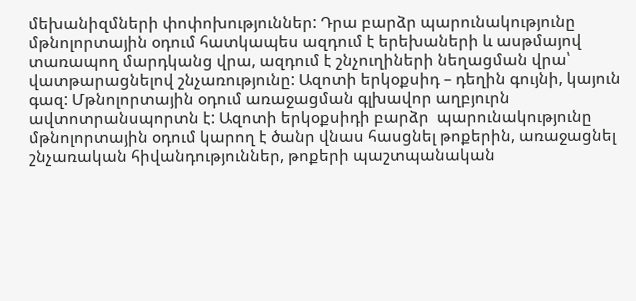մեխանիզմների փոփոխություններ: Դրա բարձր պարունակությունը մթնոլորտային օդում հատկապես ազդում է երեխաների և ասթմայով տառապող մարդկանց վրա, ազդում է շնչուղիների նեղացման վրա՝ վատթարացնելով շնչառությունը: Ազոտի երկօքսիդ – դեղին գույնի, կայուն գազ: Մթնոլորտային օդում առաջացման գլխավոր աղբյուրն ավտոտրանսպորտն է: Ազոտի երկօքսիդի բարձր  պարունակությունը մթնոլորտային օդում կարող է ծանր վնաս հասցնել թոքերին, առաջացնել շնչառական հիվանդություններ, թոքերի պաշտպանական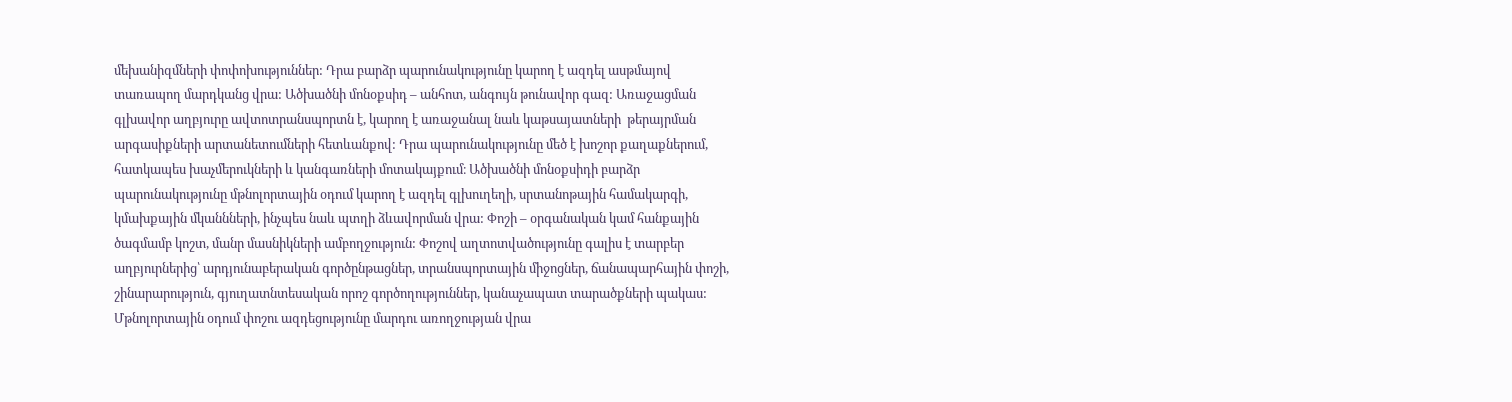մեխանիզմների փոփոխություններ: Դրա բարձր պարունակությունը կարող է ազդել ասթմայով տառապող մարդկանց վրա: Ածխածնի մոնօքսիդ – անհոտ, անգույն թունավոր գազ: Առաջացման գլխավոր աղբյուրը ավտոտրանսպորտն է, կարող է առաջանալ նաև կաթսայատների  թերայրման արգասիքների արտանետումների հետևանքով: Դրա պարունակությունը մեծ է խոշոր քաղաքներում, հատկապես խաչմերուկների և կանգառների մոտակայքում։ Ածխածնի մոնօքսիդի բարձր պարունակությունը մթնոլորտային օդում կարող է ազդել գլխուղեղի, սրտանոթային համակարգի, կմախքային մկաննների, ինչպես նաև պտղի ձևավորման վրա: Փոշի – օրգանական կամ հանքային ծագմամբ կոշտ, մանր մասնիկների ամբողջություն: Փոշով աղտոտվածությունը գալիս է տարբեր աղբյուրներից՝ արդյունաբերական գործընթացներ, տրանսպորտային միջոցներ, ճանապարհային փոշի, շինարարություն, գյուղատնտեսական որոշ գործողություններ, կանաչապատ տարածքների պակաս: Մթնոլորտային օդում փոշու ազդեցությունը մարդու առողջության վրա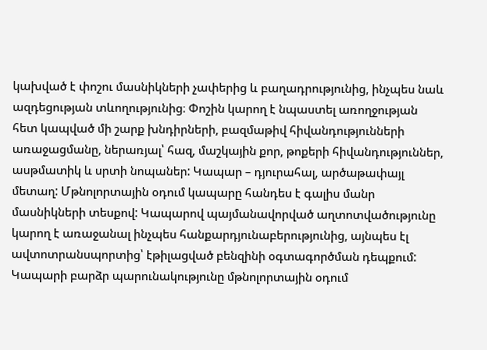կախված է փոշու մասնիկների չափերից և բաղադրությունից, ինչպես նաև ազդեցության տևողությունից։ Փոշին կարող է նպաստել առողջության հետ կապված մի շարք խնդիրների, բազմաթիվ հիվանդությունների առաջացմանը, ներառյալ՝ հազ, մաշկային քոր, թոքերի հիվանդություններ, ասթմատիկ և սրտի նոպաներ: Կապար – դյուրահալ, արծաթափայլ մետաղ: Մթնոլորտային օդում կապարը հանդես է գալիս մանր մասնիկների տեսքով: Կապարով պայմանավորված աղտոտվածությունը կարող է առաջանալ ինչպես հանքարդյունաբերությունից, այնպես էլ ավտոտրանսպորտից՝ էթիլացված բենզինի օգտագործման դեպքում: Կապարի բարձր պարունակությունը մթնոլորտային օդում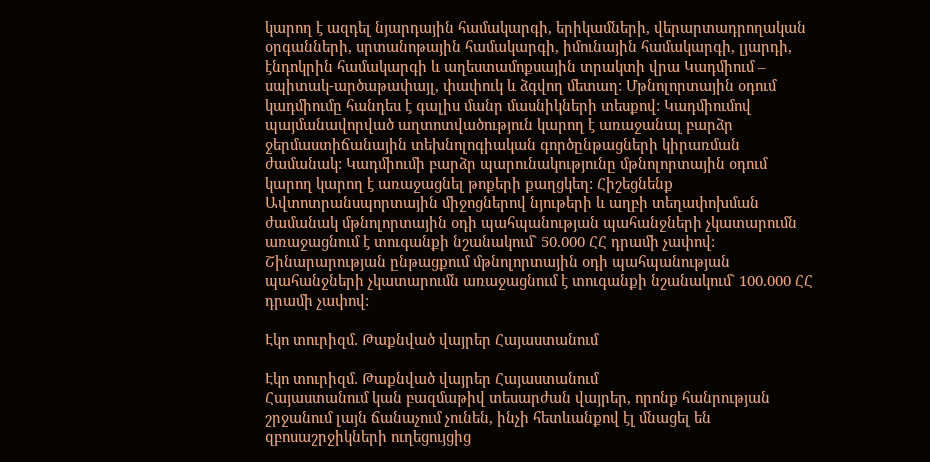կարող է ազդել նյարդային համակարգի, երիկամների, վերարտադրողական օրգանների, սրտանոթային համակարգի, իմունային համակարգի, լյարդի, էնդոկրին համակարգի և աղեստամոքսային տրակտի վրա Կադմիում – սպիտակ-արծաթափայլ, փափուկ և ձգվող մետաղ: Մթնոլորտային օդում կադմիումը հանդես է գալիս մանր մասնիկների տեսքով: Կադմիումով պայմանավորված աղտոտվածություն կարող է առաջանալ բարձր ջերմաստիճանային տեխնոլոգիական գործընթացների կիրառման ժամանակ: Կադմիումի բարձր պարունակությունը մթնոլորտային օդում կարող կարող է առաջացնել թոքերի քաղցկեղ: Հիշեցնենք Ավտոտրանսպորտային միջոցներով նյութերի և աղբի տեղափոխման ժամանակ մթնոլորտային օդի պահպանության պահանջների չկատարումն առաջացնում է տուգանքի նշանակում` 50.000 ՀՀ դրամի չափով: Շինարարության ընթացքում մթնոլորտային օդի պահպանության պահանջների չկատարումն առաջացնում է տուգանքի նշանակում` 100.000 ՀՀ դրամի չափով:

Էկո տուրիզմ․ Թաքնված վայրեր Հայաստանում

Էկո տուրիզմ․ Թաքնված վայրեր Հայաստանում
Հայաստանում կան բազմաթիվ տեսարժան վայրեր, որոնք հանրության շրջանում լայն ճանաչում չունեն, ինչի հետևանքով էլ մնացել են զբոսաշրջիկների ուղեցույցից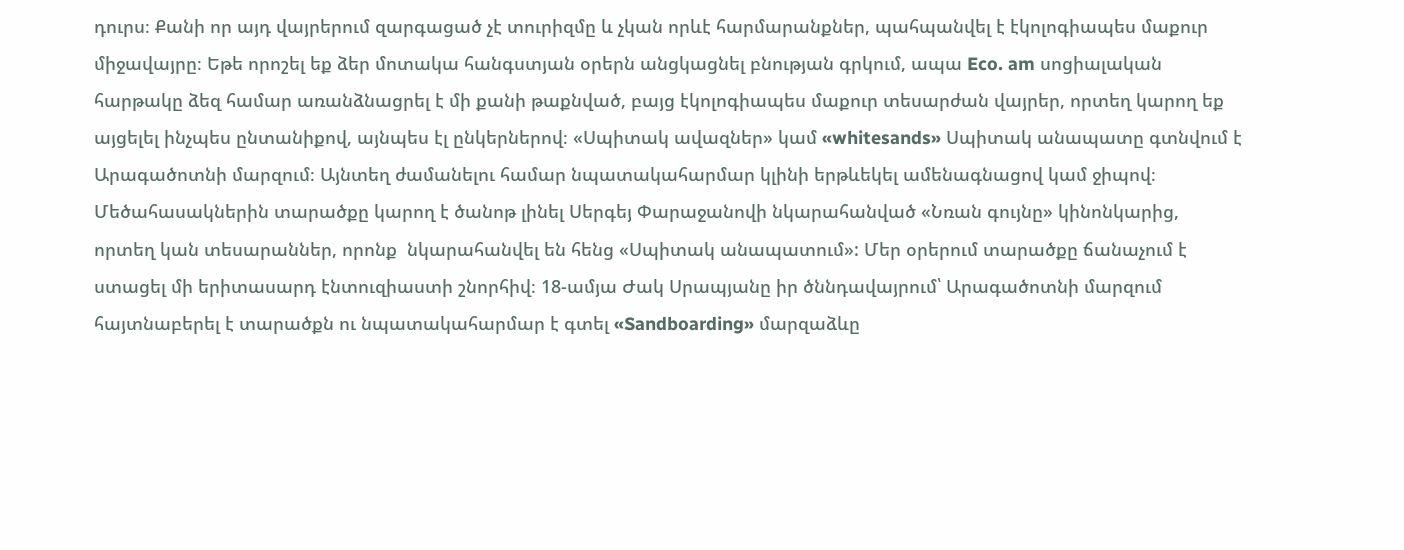դուրս։ Քանի որ այդ վայրերում զարգացած չէ տուրիզմը և չկան որևէ հարմարանքներ, պահպանվել է էկոլոգիապես մաքուր միջավայրը։ Եթե որոշել եք ձեր մոտակա հանգստյան օրերն անցկացնել բնության գրկում, ապա Eco. am սոցիալական հարթակը ձեզ համար առանձնացրել է մի քանի թաքնված, բայց էկոլոգիապես մաքուր տեսարժան վայրեր, որտեղ կարող եք այցելել ինչպես ընտանիքով, այնպես էլ ընկերներով։ «Սպիտակ ավազներ» կամ «whitesands» Սպիտակ անապատը գտնվում է Արագածոտնի մարզում։ Այնտեղ ժամանելու համար նպատակահարմար կլինի երթևեկել ամենագնացով կամ ջիպով։ Մեծահասակներին տարածքը կարող է ծանոթ լինել Սերգեյ Փարաջանովի նկարահանված «Նռան գույնը» կինոնկարից, որտեղ կան տեսարաններ, որոնք  նկարահանվել են հենց «Սպիտակ անապատում»: Մեր օրերում տարածքը ճանաչում է ստացել մի երիտասարդ էնտուզիաստի շնորհիվ։ 18-ամյա Ժակ Սրապյանը իր ծննդավայրում՝ Արագածոտնի մարզում հայտնաբերել է տարածքն ու նպատակահարմար է գտել «Sandboarding» մարզաձևը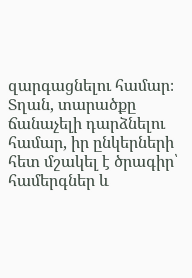զարգացնելու համար։ Տղան, տարածքը ճանաչելի դարձնելու համար, իր ընկերների հետ մշակել է ծրագիր՝ համերգներ և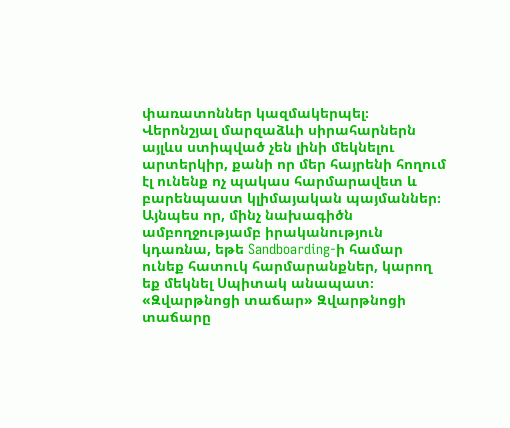փառատոններ կազմակերպել։ Վերոնշյալ մարզաձևի սիրահարներն այլևս ստիպված չեն լինի մեկնելու արտերկիր, քանի որ մեր հայրենի հողում էլ ունենք ոչ պակաս հարմարավետ և բարենպաստ կլիմայական պայմաններ։ Այնպես որ, մինչ նախագիծն ամբողջությամբ իրականություն կդառնա, եթե Sandboarding-ի համար ունեք հատուկ հարմարանքներ, կարող եք մեկնել Սպիտակ անապատ։ «Զվարթնոցի տաճար» Զվարթնոցի տաճարը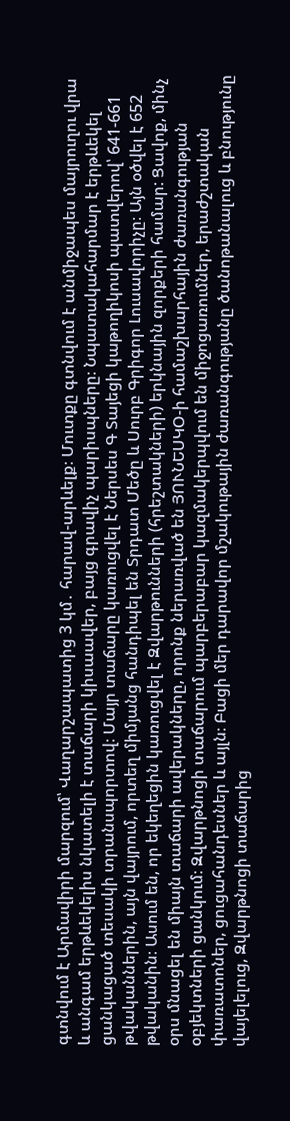գտնվում է Արմավիրի մարզում՝ Վաղարշապատից 3 կմ․ հարավ-արևելք։ Մուտքը գտնվում է անմիջապես մայրուղու վրա և անգամ երթևեկելիս նկատելի է տաճարի կիսաավեր, բայց գրավիչ պարիսպները։ Նպատակահարմար է երթևեկել ցանկացած տեսակի տրանսպորտով։ Մայր տաճարը կառուցվել է Ներսես Գ Տայեցի կաթողիկոսի պատվերով՝ 641-661 թվականներին, այն վայրում, որտեղ միմյանց հանդիպել են Տրդատ Մեծը և Սուրբ Գրիգոր Լուսավորիչը։ Այն օծվել է 652 թվականին։ Ասում են, որ եկեղեցին կառուցվել է Զվարթունների (հրեշտակների) երկնային զորքերի համար: Ցավոք, մինչ օրս մնացել են միայն տաճարի ավերակները, որոնք ներառված են ՅՈՒՆԵՍԿՕ-ի համաշխարհային ժառանգության օբյեկտների ցանկում։ Զվարթնոցի տաճարում պարբերաբար կազմակերպվում են միջոցառումներ, երաժշտական փառատոներ, ցուցահանդեսներ և այլն։ Բացի մեր դարավոր մշակութային ժառանգությանը ծանոթանալուց և բնությունը վայելելուց, Զվարթնոցի տաճարից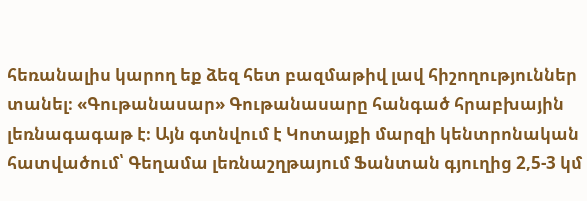հեռանալիս կարող եք ձեզ հետ բազմաթիվ լավ հիշողություններ տանել։ «Գութանասար» Գութանասարը հանգած հրաբխային լեռնագագաթ է։ Այն գտնվում է Կոտայքի մարզի կենտրոնական հատվածում՝ Գեղամա լեռնաշղթայում Ֆանտան գյուղից 2,5-3 կմ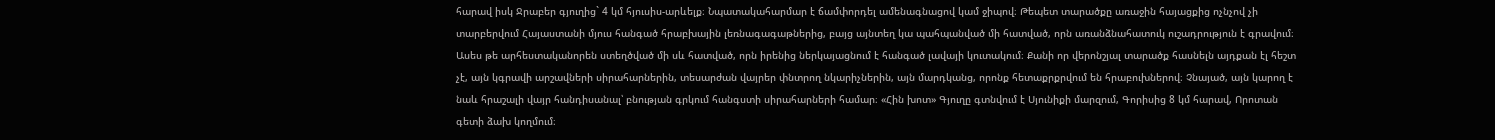հարավ իսկ Ջրաբեր գյուղից` 4 կմ հյուսիս-արևելք։ Նպատակահարմար է ճամփորդել ամենագնացով կամ ջիպով։ Թեպետ տարածքը առաջին հայացքից ոչնչով չի տարբերվում Հայաստանի մյուս հանգած հրաբխային լեռնագագաթներից, բայց այնտեղ կա պահպանված մի հատված, որն առանձնահատուկ ուշադրություն է գրավում։ Ասես թե արհեստականորեն ստեղծված մի սև հատված, որն իրենից ներկայացնում է հանգած լավայի կուտակում։ Քանի որ վերոնշյալ տարածք հասնելն այդքան էլ հեշտ չէ, այն կգրավի արշավների սիրահարներին, տեսարժան վայրեր փնտրող նկարիչներին, այն մարդկանց, որոնք հետաքրքրվում են հրաբուխներով։ Չնայած, այն կարող է նաև հրաշալի վայր հանդիսանալ՝ բնության գրկում հանգստի սիրահարների համար։ «Հին խոտ» Գյուղը գտնվում է Սյունիքի մարզում, Գորիսից 8 կմ հարավ, Որոտան գետի ձախ կողմում։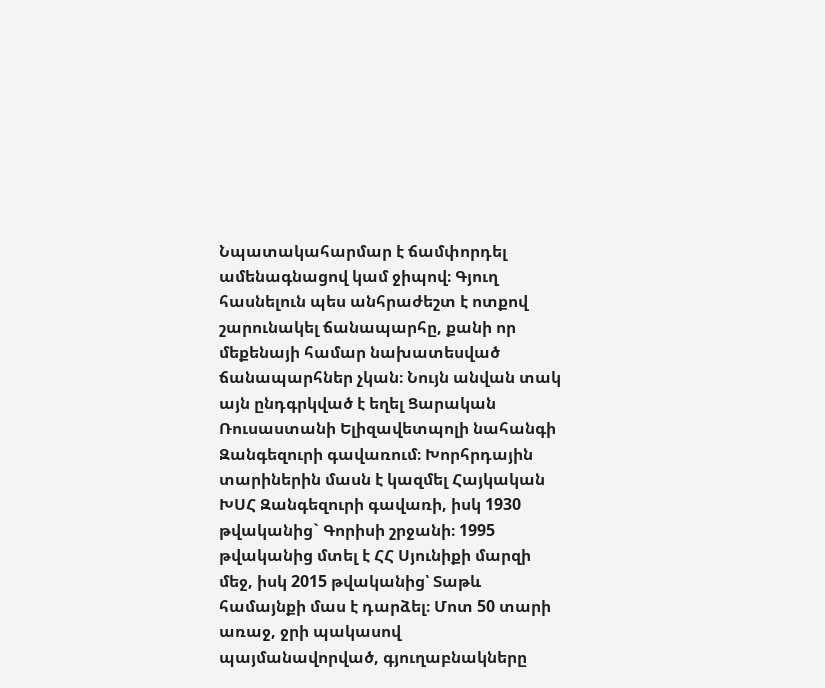Նպատակահարմար է ճամփորդել ամենագնացով կամ ջիպով։ Գյուղ հասնելուն պես անհրաժեշտ է ոտքով շարունակել ճանապարհը, քանի որ մեքենայի համար նախատեսված ճանապարհներ չկան։ Նույն անվան տակ այն ընդգրկված է եղել Ցարական Ռուսաստանի Ելիզավետպոլի նահանգի Զանգեզուրի գավառում։ Խորհրդային տարիներին մասն է կազմել Հայկական ԽՍՀ Զանգեզուրի գավառի, իսկ 1930 թվականից` Գորիսի շրջանի։ 1995 թվականից մտել է ՀՀ Սյունիքի մարզի մեջ, իսկ 2015 թվականից՝ Տաթև համայնքի մաս է դարձել։ Մոտ 50 տարի առաջ, ջրի պակասով պայմանավորված, գյուղաբնակները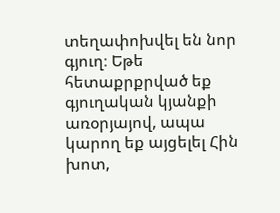տեղափոխվել են նոր գյուղ։ Եթե հետաքրքրված եք գյուղական կյանքի առօրյայով, ապա կարող եք այցելել Հին խոտ,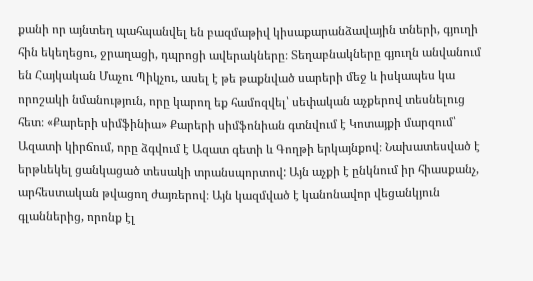քանի որ այնտեղ պահպանվել են բազմաթիվ կիսաքարանձավային տների, գյուղի հին եկեղեցու, ջրաղացի, դպրոցի ավերակները։ Տեղաբնակները գյուղն անվանում են Հայկական Մաչու Պիկչու, ասել է թե թաքնված սարերի մեջ և իսկապես կա որոշակի նմանություն, որը կարող եք համոզվել՝ սեփական աչքերով տեսնելուց հետ։ «Քարերի սիմֆինիա» Քարերի սիմֆոնիան գտնվում է Կոտայքի մարզում՝ Ազատի կիրճում, որը ձգվում է Ազատ գետի և Գողթի երկայնքով։ Նախատեսված է երթևեկել ցանկացած տեսակի տրանսպորտով: Այն աչքի է ընկնում իր հիասքանչ, արհեստական թվացող ժայռերով։ Այն կազմված է կանոնավոր վեցանկյուն գլաններից, որոնք էլ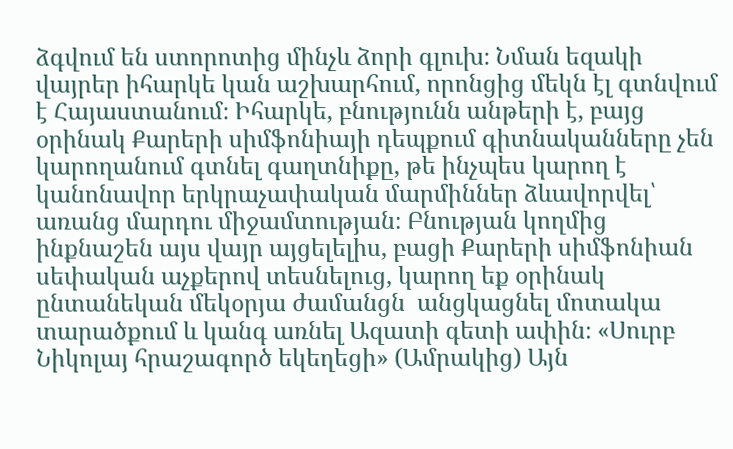ձգվում են ստորոտից մինչև ձորի գլուխ։ Նման եզակի վայրեր իհարկե կան աշխարհում, որոնցից մեկն էլ գտնվում է Հայաստանում։ Իհարկե, բնությունն անթերի է, բայց օրինակ Քարերի սիմֆոնիայի դեպքում գիտնականները չեն կարողանում գտնել գաղտնիքը, թե ինչպես կարող է կանոնավոր երկրաչափական մարմիններ ձևավորվել՝ առանց մարդու միջամտության։ Բնության կողմից ինքնաշեն այս վայր այցելելիս, բացի Քարերի սիմֆոնիան սեփական աչքերով տեսնելուց, կարող եք օրինակ ընտանեկան մեկօրյա ժամանցն  անցկացնել մոտակա տարածքում և կանգ առնել Ազատի գետի ափին։ «Սուրբ Նիկոլայ հրաշագործ եկեղեցի» (Ամրակից) Այն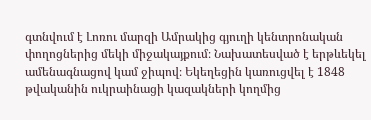գտնվում է Լոռու մարզի Ամրակից գյուղի կենտրոնական փողոցներից մեկի միջակայքում։ Նախատեսված է երթևեկել ամենագնացով կամ ջիպով։ Եկեղեցին կառուցվել է 1848 թվականին ուկրաինացի կազակների կողմից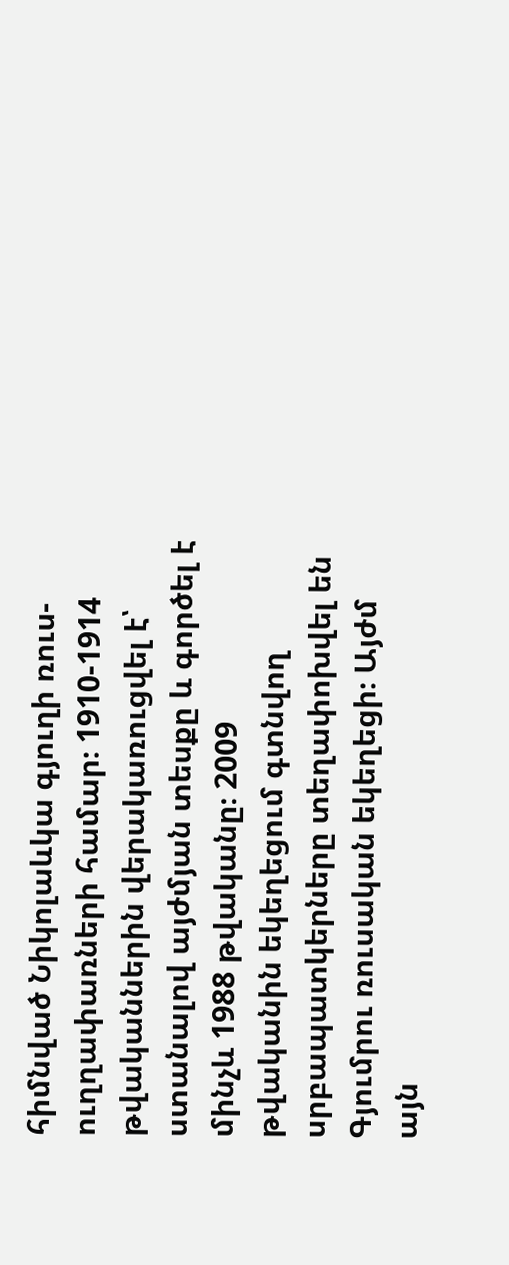հիմնված Նիկոլաևկա գյուղի ռուս-ուղղափառների համար։ 1910-1914 թվականներին վերակառուցվել է՝ ստանալով այժմյան տեսքը և գործել է մինչև 1988 թվականը։ 2009 թվականին եկեղեցում գտնվող սրբապատկերները տեղափոխվել են Գյումրու ռուսական եկեղեցի։ Այժմ այն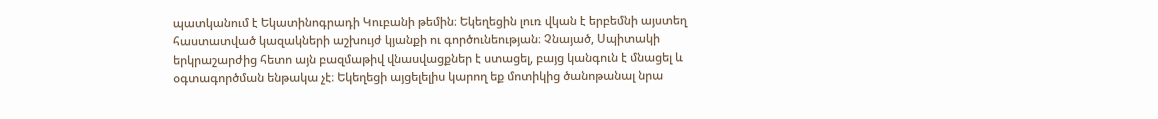պատկանում է Եկատինոգրադի Կուբանի թեմին։ Եկեղեցին լուռ վկան է երբեմնի այստեղ հաստատված կազակների աշխույժ կյանքի ու գործունեության։ Չնայած, Սպիտակի երկրաշարժից հետո այն բազմաթիվ վնասվացքներ է ստացել, բայց կանգուն է մնացել և օգտագործման ենթակա չէ։ Եկեղեցի այցելելիս կարող եք մոտիկից ծանոթանալ նրա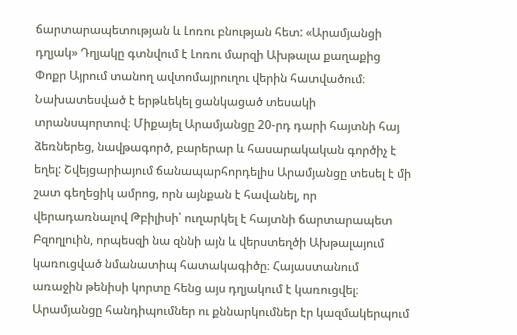ճարտարապետության և Լոռու բնության հետ: «Արամյանցի դղյակ» Դղյակը գտնվում է Լոռու մարզի Ախթալա քաղաքից Փոքր Այրում տանող ավտոմայրուղու վերին հատվածում։ Նախատեսված է երթևեկել ցանկացած տեսակի տրանսպորտով։ Միքայել Արամյանցը 20-րդ դարի հայտնի հայ ձեռներեց, նավթագործ, բարերար և հասարակական գործիչ է եղել: Շվեյցարիայում ճանապարհորդելիս Արամյանցը տեսել է մի շատ գեղեցիկ ամրոց, որն այնքան է հավանել, որ վերադառնալով Թբիլիսի՝ ուղարկել է հայտնի ճարտարապետ Բզողլուին, որպեսզի նա զննի այն և վերստեղծի Ախթալայում կառուցված նմանատիպ հատակագիծը։ Հայաստանում առաջին թենիսի կորտը հենց այս դղյակում է կառուցվել։ Արամյանցը հանդիպումներ ու քննարկումներ էր կազմակերպում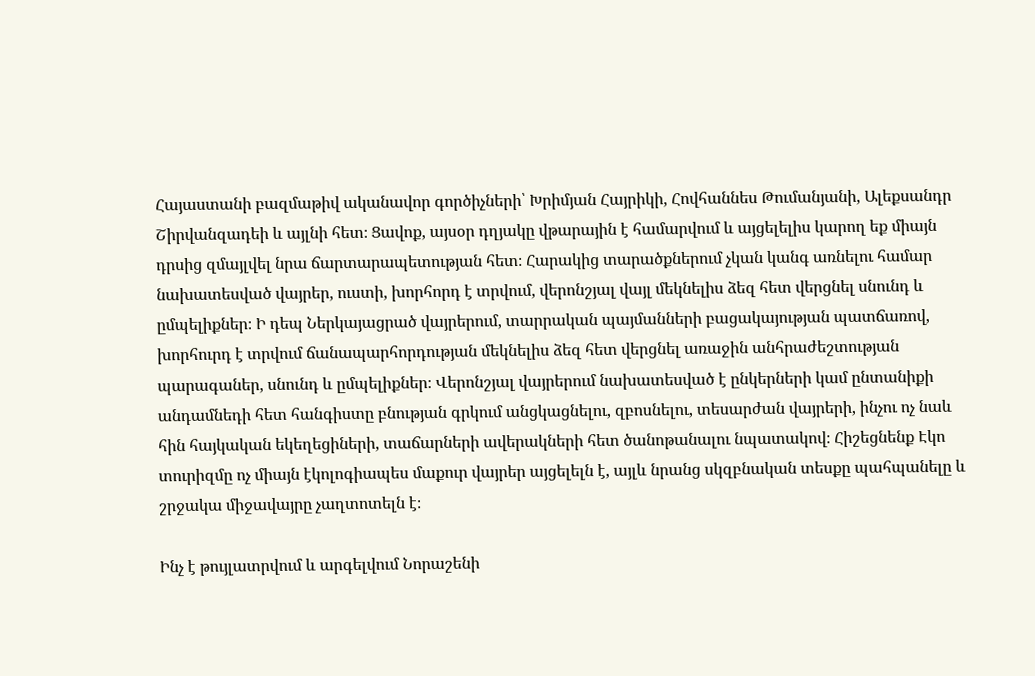Հայաստանի բազմաթիվ ականավոր գործիչների՝ Խրիմյան Հայրիկի, Հովհաննես Թումանյանի, Ալեքսանդր Շիրվանզադեի և այլնի հետ։ Ցավոք, այսօր դղյակը վթարային է համարվում և այցելելիս կարող եք միայն դրսից զմայլվել նրա ճարտարապետության հետ։ Հարակից տարածքներում չկան կանգ առնելու համար նախատեսված վայրեր, ուստի, խորհորդ է տրվում, վերոնշյալ վայլ մեկնելիս ձեզ հետ վերցնել սնունդ և ըմպելիքներ։ Ի դեպ Ներկայացրած վայրերում, տարրական պայմանների բացակայության պատճառով, խորհուրդ է տրվում ճանապարհորդության մեկնելիս ձեզ հետ վերցնել առաջին անհրաժեշտության պարագաներ, սնունդ և ըմպելիքներ։ Վերոնշյալ վայրերում նախատեսված է ընկերների կամ ընտանիքի անդամնեդի հետ հանգիստը բնության գրկում անցկացնելու, զբոսնելու, տեսարժան վայրերի, ինչու ոչ նաև հին հայկական եկեղեցիների, տաճարների ավերակների հետ ծանոթանալու նպատակով։ Հիշեցնենք Էկո տուրիզմը ոչ միայն էկոլոգիապես մաքուր վայրեր այցելելն է, այլև նրանց սկզբնական տեսքը պահպանելը և շրջակա միջավայրը չաղտոտելն է։

Ինչ է թույլատրվում և արգելվում Նորաշենի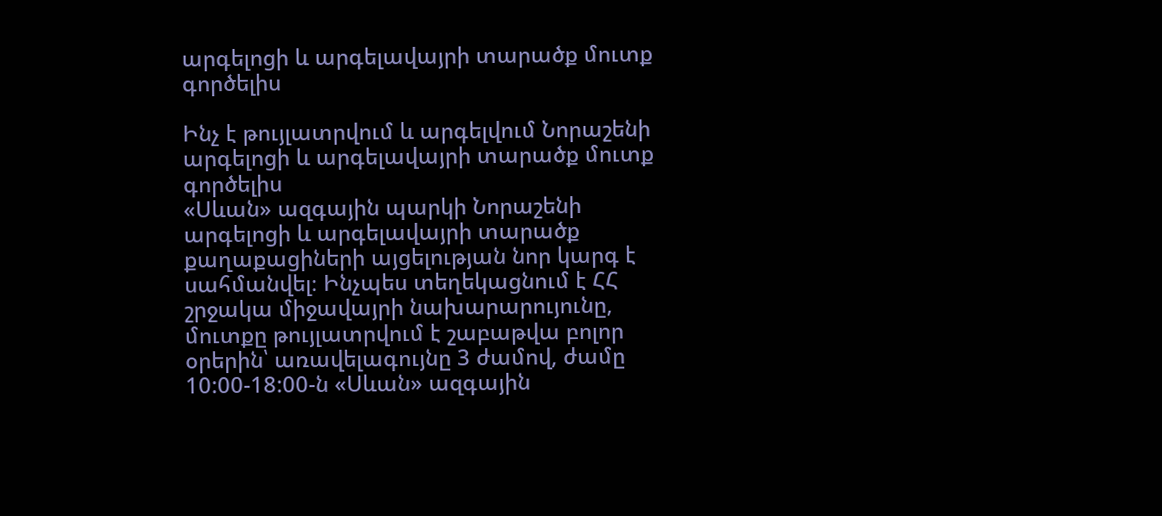արգելոցի և արգելավայրի տարածք մուտք գործելիս

Ինչ է թույլատրվում և արգելվում Նորաշենի արգելոցի և արգելավայրի տարածք մուտք գործելիս
«Սևան» ազգային պարկի Նորաշենի արգելոցի և արգելավայրի տարածք քաղաքացիների այցելության նոր կարգ է սահմանվել։ Ինչպես տեղեկացնում է ՀՀ շրջակա միջավայրի նախարարույունը, մուտքը թույլատրվում է շաբաթվա բոլոր օրերին՝ առավելագույնը 3 ժամով, ժամը 10:00-18:00-ն «Սևան» ազգային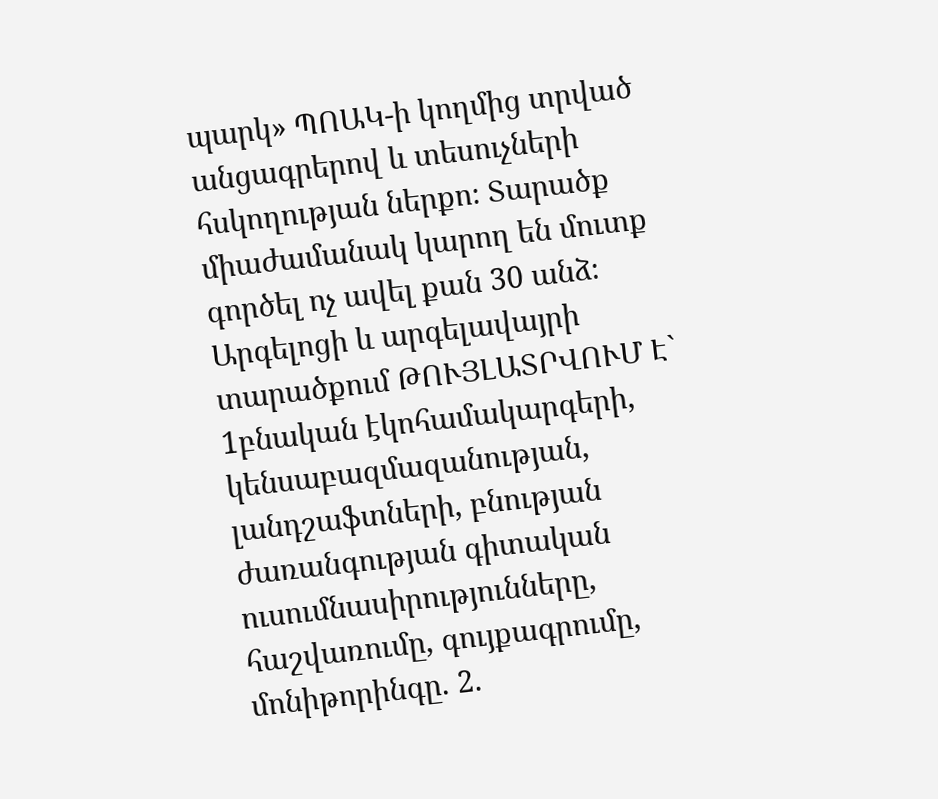պարկ» ՊՈԱԿ-ի կողմից տրված անցագրերով և տեսուչների հսկողության ներքո։ Տարածք միաժամանակ կարող են մուտք գործել ոչ ավել քան 30 անձ։ Արգելոցի և արգելավայրի տարածքում ԹՈՒՅԼԱՏՐՎՈՒՄ Է` 1բնական էկոհամակարգերի, կենսաբազմազանության, լանդշաֆտների, բնության ժառանգության գիտական ուսումնասիրությունները, հաշվառումը, գույքագրումը, մոնիթորինգը. 2.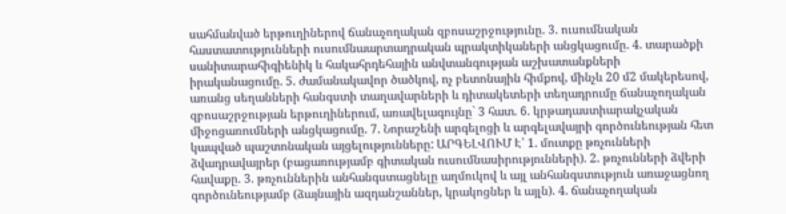սահմանված երթուղիներով ճանաչողական զբոսաշրջությունը. 3. ուսումնական հաստատությունների ուսումնաարտադրական պրակտիկաների անցկացումը. 4. տարածքի սանիտարահիգիենիկ և հակահրդեհային անվտանգության աշխատանքների իրականացումը. 5. ժամանակավոր ծածկով, ոչ բետոնային հիմքով, մինչև 20 մ2 մակերեսով, առանց սեղանների հանգստի տաղավարների և դիտակետերի տեղադրումը ճանաչողական զբոսաշրջության երթուղիներում, առավելագույնը` 3 հատ. 6. կրթադաստիարակչական միջոցառումների անցկացումը. 7. Նորաշենի արգելոցի և արգելավայրի գործունեության հետ կապված պաշտոնական այցելությունները: ԱՐԳԵԼՎՈՒՄ Է՝ 1. մուտքը թռչունների ձվադրավայրեր (բացառությամբ գիտական ուսումնասիրությունների). 2. թռչունների ձվերի հավաքը. 3. թռչուններին անհանգստացնելը աղմուկով և այլ անհանգստություն առաջացնող գործունեությամբ (ձայնային ազդանշաններ, կրակոցներ և այլն). 4. ճանաչողական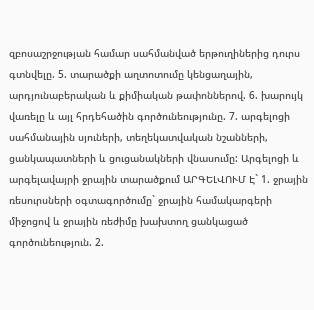զբոսաշրջության համար սահմանված երթուղիներից դուրս գտնվելը. 5. տարածքի աղտոտումը կենցաղային, արդյունաբերական և քիմիական թափոններով. 6. խարույկ վառելը և այլ հրդեհածին գործունեությունը. 7. արգելոցի սահմանային սյուների, տեղեկատվական նշանների, ցանկապատների և ցուցանակների վնասումը: Արգելոցի և արգելավայրի ջրային տարածքում ԱՐԳԵԼՎՈՒՄ Է` 1. ջրային ռեսուրսների օգտագործումը` ջրային համակարգերի միջոցով և ջրային ռեժիմը խախտող ցանկացած գործունեություն. 2.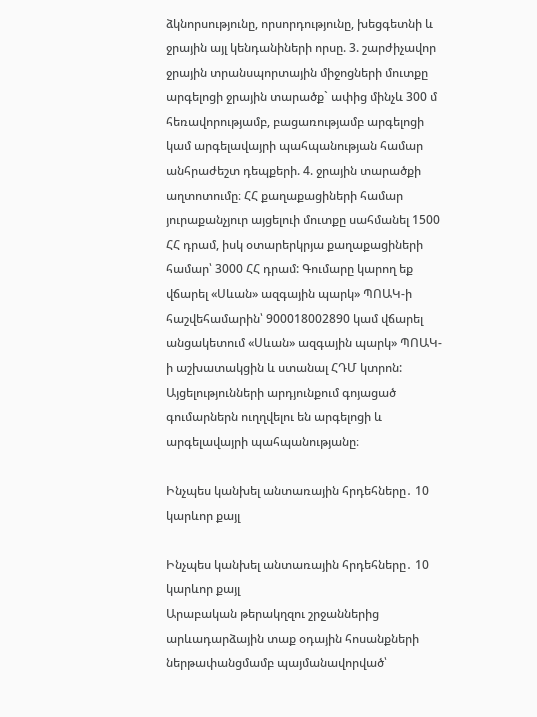ձկնորսությունը, որսորդությունը, խեցգետնի և ջրային այլ կենդանիների որսը. 3. շարժիչավոր ջրային տրանսպորտային միջոցների մուտքը արգելոցի ջրային տարածք` ափից մինչև 300 մ հեռավորությամբ, բացառությամբ արգելոցի կամ արգելավայրի պահպանության համար անհրաժեշտ դեպքերի. 4. ջրային տարածքի աղտոտումը։ ՀՀ քաղաքացիների համար յուրաքանչյուր այցելուի մուտքը սահմանել 1500 ՀՀ դրամ, իսկ օտարերկրյա քաղաքացիների համար՝ 3000 ՀՀ դրամ: Գումարը կարող եք վճարել «Սևան» ազգային պարկ» ՊՈԱԿ-ի հաշվեհամարին՝ 900018002890 կամ վճարել անցակետում «Սևան» ազգային պարկ» ՊՈԱԿ-ի աշխատակցին և ստանալ ՀԴՄ կտրոն: Այցելությունների արդյունքում գոյացած գումարներն ուղղվելու են արգելոցի և արգելավայրի պահպանությանը։

Ինչպես կանխել անտառային հրդեհները․ 10 կարևոր քայլ

Ինչպես կանխել անտառային հրդեհները․ 10 կարևոր քայլ
Արաբական թերակղզու շրջաններից արևադարձային տաք օդային հոսանքների ներթափանցմամբ պայմանավորված՝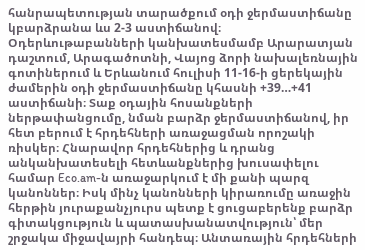հանրապետության տարածքում օդի ջերմաստիճանը կբարձրանա ևս 2-3 աստիճանով։ Օդերևութաբանների կանխատեսմամբ Արարատյան դաշտում, Արագածոտնի, Վայոց ձորի նախալեռնային գոտիներում և Երևանում հուլիսի 11-16-ի ցերեկային ժամերին օդի ջերմաստիճանը կհասնի +39…+41 աստիճանի։ Տաք օդային հոսանքների ներթափանցումը, նման բարձր ջերմաստիճանով, իր հետ բերում է հրդեհների առաջացման որոշակի ռիսկեր։ Հնարավոր հրդեհներից և դրանց անկանխատեսելի հետևանքներից խուսափելու համար Eco.am-ն առաջարկում է մի քանի պարզ կանոններ։ Իսկ մինչ կանոնների կիրառումը առաջին հերթին յուրաքանչյուրս պետք է ցուցաբերենք բարձր գիտակցություն և պատասխանատվություն՝ մեր շրջակա միջավայրի հանդեպ։ Անտառային հրդեհների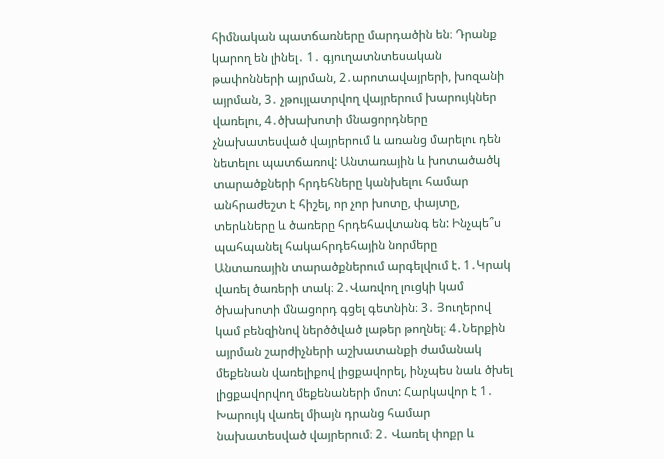հիմնական պատճառները մարդածին են։ Դրանք կարող են լինել․ 1․ գյուղատնտեսական թափոնների այրման, 2․արոտավայրերի, խոզանի այրման, 3․ չթույլատրվող վայրերում խարույկներ վառելու, 4․ծխախոտի մնացորդները չնախատեսված վայրերում և առանց մարելու դեն նետելու պատճառով: Անտառային և խոտածածկ տարածքների հրդեհները կանխելու համար անհրաժեշտ է հիշել, որ չոր խոտը, փայտը, տերևները և ծառերը հրդեհավտանգ են: Ինչպե՞ս պահպանել հակահրդեհային նորմերը Անտառային տարածքներում արգելվում է. 1․Կրակ վառել ծառերի տակ։ 2․Վառվող լուցկի կամ ծխախոտի մնացորդ գցել գետնին։ 3․ Յուղերով կամ բենզինով ներծծված լաթեր թողնել։ 4․Ներքին այրման շարժիչների աշխատանքի ժամանակ մեքենան վառելիքով լիցքավորել, ինչպես նաև ծխել լիցքավորվող մեքենաների մոտ: Հարկավոր է 1․  Խարույկ վառել միայն դրանց համար նախատեսված վայրերում։ 2․ Վառել փոքր և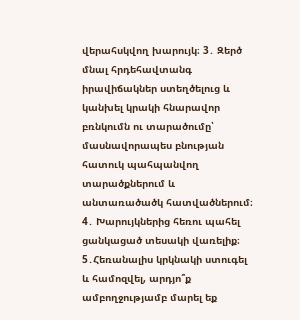վերահսկվող խարույկ։ 3․ Զերծ մնալ հրդեհավտանգ իրավիճակներ ստեղծելուց և կանխել կրակի հնարավոր բռնկումն ու տարածումը՝ մասնավորապես բնության հատուկ պահպանվող տարածքներում և անտառածածկ հատվածներում։ 4․ Խարույկներից հեռու պահել ցանկացած տեսակի վառելիք։ 5․Հեռանալիս կրկնակի ստուգել և համոզվել, արդյո՞ք ամբողջությամբ մարել եք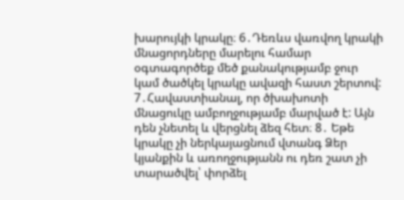խարույկի կրակը։ 6․Դեռևս վառվող կրակի մնացորդները մարելու համար օգտագործեք մեծ քանակությամբ ջուր կամ ծածկել կրակը ավազի հաստ շերտով: 7․Հավաստիանալ, որ ծխախոտի մնացուկը ամբողջությամբ մարված է: Այն դեն չնետել և վերցնել ձեզ հետ։ 8․ Եթե կրակը չի ներկայացնում վտանգ Ձեր կյանքին և առողջությանն ու դեռ շատ չի տարածվել՝ փորձել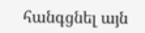հանգցնել այն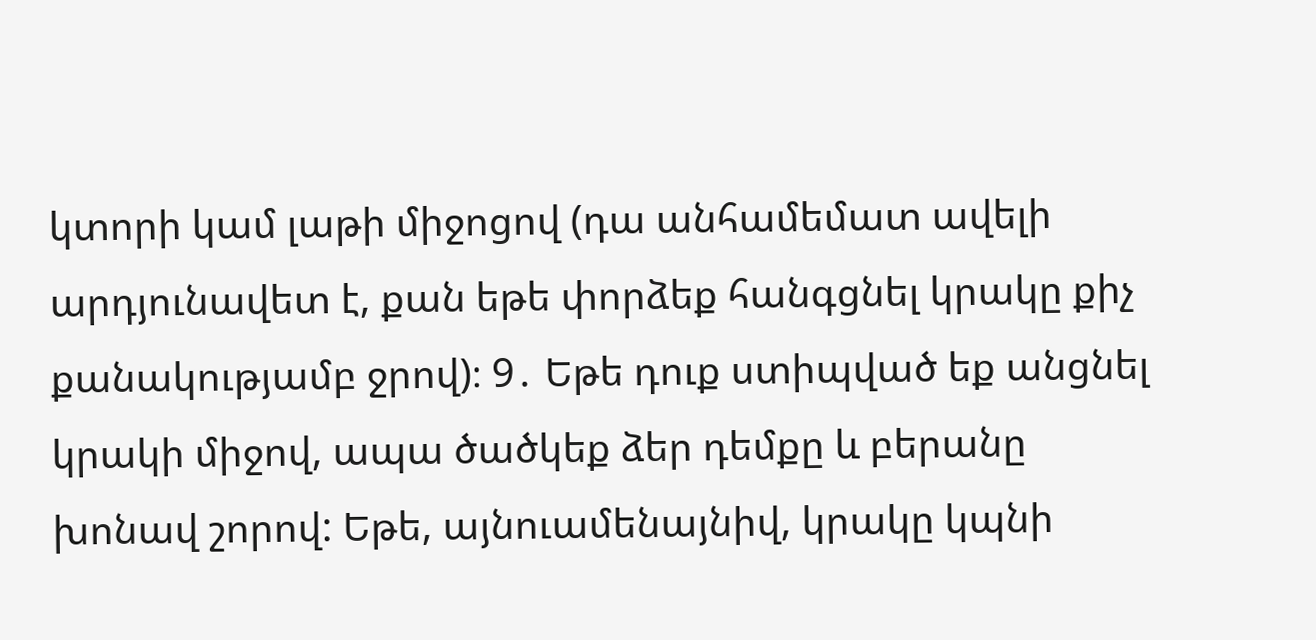կտորի կամ լաթի միջոցով (դա անհամեմատ ավելի արդյունավետ է, քան եթե փորձեք հանգցնել կրակը քիչ քանակությամբ ջրով)։ 9․ Եթե դուք ստիպված եք անցնել կրակի միջով, ապա ծածկեք ձեր դեմքը և բերանը խոնավ շորով: Եթե, այնուամենայնիվ, կրակը կպնի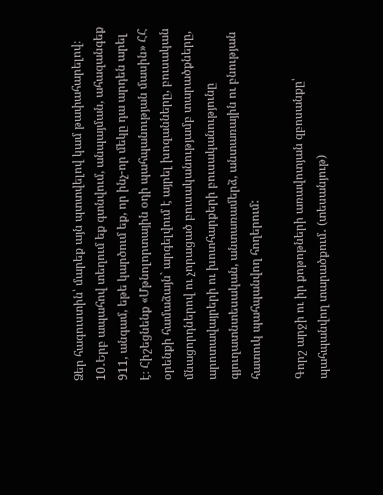Ձեր հագուստին՝ մարեք այն պտտվելով կամ թափահարելով։ 10․Երբ ապահով տեղում եք գտնվում, անպայման, ահազանգեք 911, անգամ, եթե կարծում եք, որ ինչ-որ մեկը դա արդեն արել է։ Հիշեցնենք «Մթնոլորտային օդի պահպանության մասին» ՀՀ օրենքի համաձայն` արգելվում է այրել խոզանները, բուսական մնացորդներով ու չորացած բուսականությամբ տարածքները, արոտավայրերի ու խոտհարքերի բուսականությունը գյուղատնտեսական, անտառամերձ, անտառային ու բնության հատուկ պահպանվող հողերում:

Գորշ արջի ու իր քոթոթների առավոտյան զբոսանքը՝ պահպանվող տարածքում․ (տեսանյութ)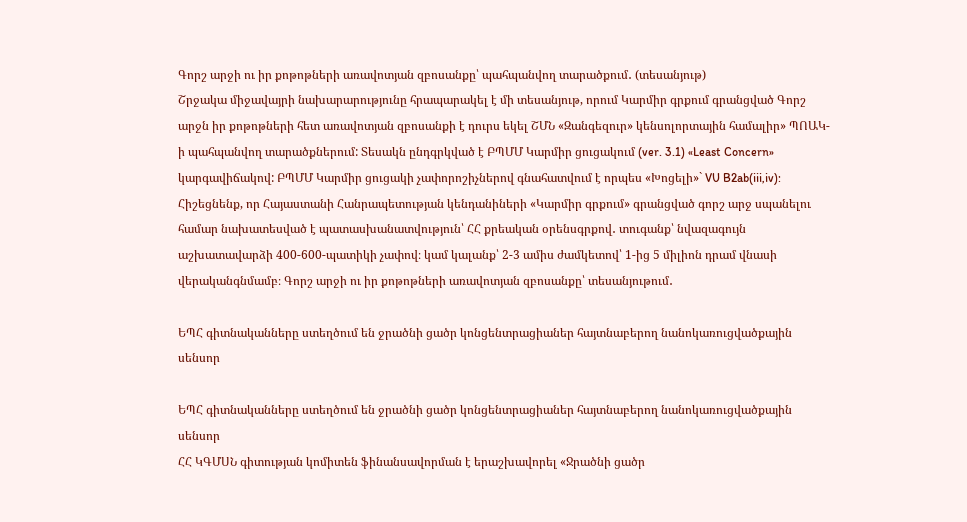Գորշ արջի ու իր քոթոթների առավոտյան զբոսանքը՝ պահպանվող տարածքում․ (տեսանյութ)
Շրջակա միջավայրի նախարարությունը հրապարակել է մի տեսանյութ, որում Կարմիր գրքում գրանցված Գորշ արջն իր քոթոթների հետ առավոտյան զբոսանքի է դուրս եկել ՇՄՆ «Զանգեզուր» կենսոլորտային համալիր» ՊՈԱԿ-ի պահպանվող տարածքներում: Տեսակն ընդգրկված է ԲՊՄՄ Կարմիր ցուցակում (ver. 3.1) «Least Concern» կարգավիճակով: ԲՊՄՄ Կարմիր ցուցակի չափորոշիչներով գնահատվում է որպես «Խոցելի»` VU B2ab(iii,iv): Հիշեցնենք, որ Հայաստանի Հանրապետության կենդանիների «Կարմիր գրքում» գրանցված գորշ արջ սպանելու համար նախատեսված է պատասխանատվություն՝ ՀՀ քրեական օրենսգրքով․ տուգանք՝ նվազագույն աշխատավարձի 400-600-պատիկի չափով։ կամ կալանք՝ 2-3 ամիս ժամկետով՝ 1-ից 5 միլիոն դրամ վնասի վերականգնմամբ։ Գորշ արջի ու իր քոթոթների առավոտյան զբոսանքը՝ տեսանյութում․

ԵՊՀ գիտնականները ստեղծում են ջրածնի ցածր կոնցենտրացիաներ հայտնաբերող նանոկառուցվածքային սենսոր

ԵՊՀ գիտնականները ստեղծում են ջրածնի ցածր կոնցենտրացիաներ հայտնաբերող նանոկառուցվածքային սենսոր
ՀՀ ԿԳՄՍՆ գիտության կոմիտեն ֆինանսավորման է երաշխավորել «Ջրածնի ցածր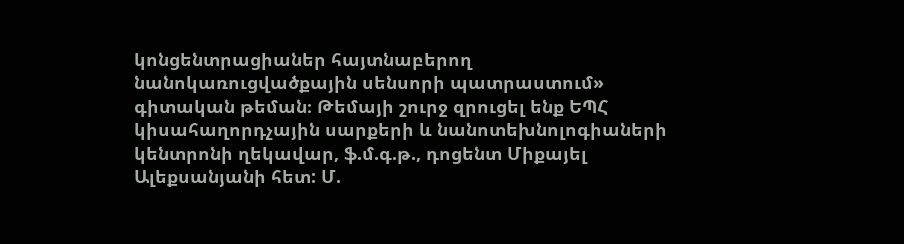կոնցենտրացիաներ հայտնաբերող նանոկառուցվածքային սենսորի պատրաստում» գիտական թեման։ Թեմայի շուրջ զրուցել ենք ԵՊՀ կիսահաղորդչային սարքերի և նանոտեխնոլոգիաների կենտրոնի ղեկավար, ֆ.մ.գ.թ., դոցենտ Միքայել Ալեքսանյանի հետ: Մ.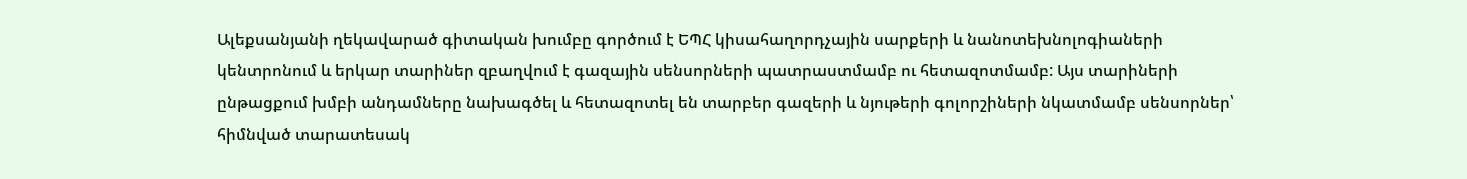Ալեքսանյանի ղեկավարած գիտական խումբը գործում է ԵՊՀ կիսահաղորդչային սարքերի և նանոտեխնոլոգիաների կենտրոնում և երկար տարիներ զբաղվում է գազային սենսորների պատրաստմամբ ու հետազոտմամբ: Այս տարիների ընթացքում խմբի անդամները նախագծել և հետազոտել են տարբեր գազերի և նյութերի գոլորշիների նկատմամբ սենսորներ՝ հիմնված տարատեսակ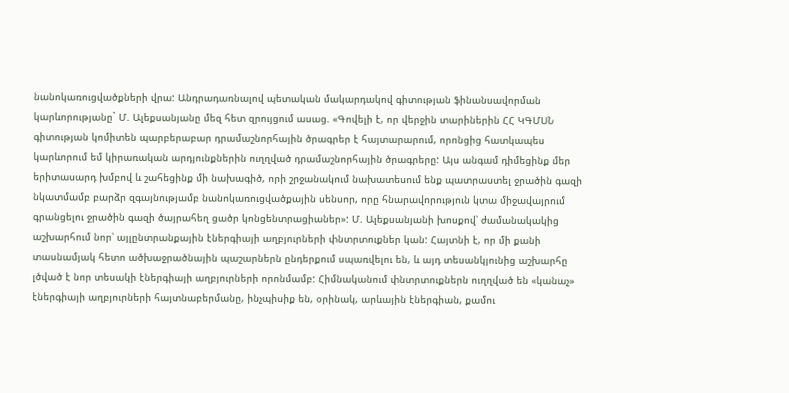նանոկառուցվածքների վրա: Անդրադառնալով պետական մակարդակով գիտության ֆինանսավորման կարևորությանը` Մ. Ալեքսանյանը մեզ հետ զրույցում ասաց. «Գովելի է, որ վերջին տարիներին ՀՀ ԿԳՄՍՆ գիտության կոմիտեն պարբերաբար դրամաշնորհային ծրագրեր է հայտարարում, որոնցից հատկապես կարևորում եմ կիրառական արդյունքներին ուղղված դրամաշնորհային ծրագրերը: Այս անգամ դիմեցինք մեր երիտասարդ խմբով և շահեցինք մի նախագիծ, որի շրջանակում նախատեսում ենք պատրաստել ջրածին գազի նկատմամբ բարձր զգայնությամբ նանոկառուցվածքային սենսոր, որը հնարավորություն կտա միջավայրում գրանցելու ջրածին գազի ծայրահեղ ցածր կոնցենտրացիաներ»: Մ. Ալեքսանյանի խոսքով՝ ժամանակակից աշխարհում նոր՝ այլընտրանքային էներգիայի աղբյուրների փնտրտուքներ կան: Հայտնի է, որ մի քանի տասնամյակ հետո ածխաջրածնային պաշարներն ընդերքում սպառվելու են, և այդ տեսանկյունից աշխարհը լծված է նոր տեսակի էներգիայի աղբյուրների որոնմամբ: Հիմնականում փնտրտուքներն ուղղված են «կանաչ» էներգիայի աղբյուրների հայտնաբերմանը, ինչպիսիք են, օրինակ, արևային էներգիան, քամու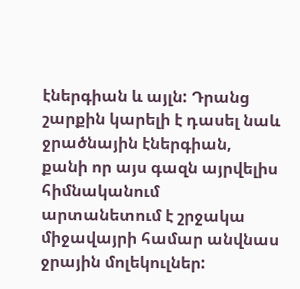էներգիան և այլն: Դրանց շարքին կարելի է դասել նաև ջրածնային էներգիան, քանի որ այս գազն այրվելիս հիմնականում արտանետում է շրջակա միջավայրի համար անվնաս ջրային մոլեկուլներ: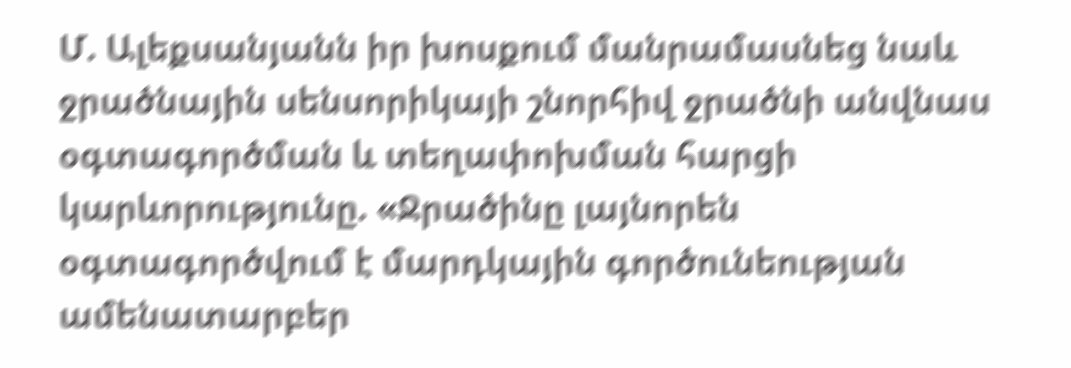Մ. Ալեքսանյանն իր խոսքում մանրամասնեց նաև ջրածնային սենսորիկայի շնորհիվ ջրածնի անվնաս օգտագործման և տեղափոխման հարցի կարևորությունը. «Ջրածինը լայնորեն օգտագործվում է մարդկային գործունեության ամենատարբեր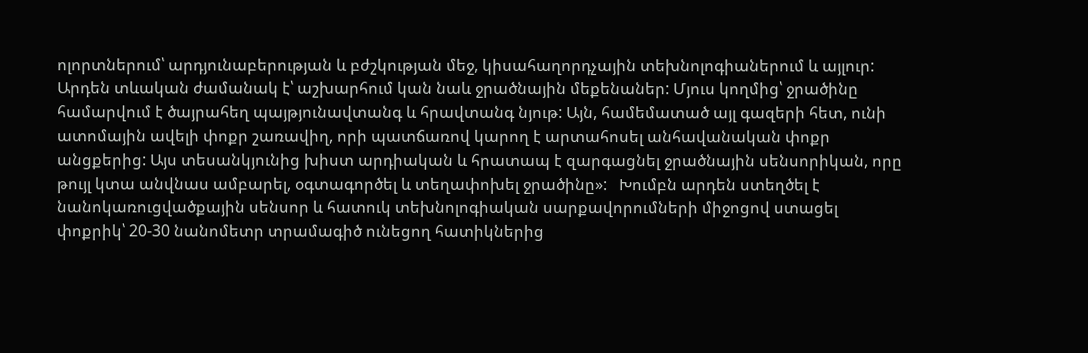ոլորտներում՝ արդյունաբերության և բժշկության մեջ, կիսահաղորդչային տեխնոլոգիաներում և այլուր: Արդեն տևական ժամանակ է՝ աշխարհում կան նաև ջրածնային մեքենաներ: Մյուս կողմից՝ ջրածինը համարվում է ծայրահեղ պայթյունավտանգ և հրավտանգ նյութ: Այն, համեմատած այլ գազերի հետ, ունի ատոմային ավելի փոքր շառավիղ, որի պատճառով կարող է արտահոսել անհավանական փոքր անցքերից: Այս տեսանկյունից խիստ արդիական և հրատապ է զարգացնել ջրածնային սենսորիկան, որը թույլ կտա անվնաս ամբարել, օգտագործել և տեղափոխել ջրածինը»:   Խումբն արդեն ստեղծել է նանոկառուցվածքային սենսոր և հատուկ տեխնոլոգիական սարքավորումների միջոցով ստացել փոքրիկ՝ 20-30 նանոմետր տրամագիծ ունեցող հատիկներից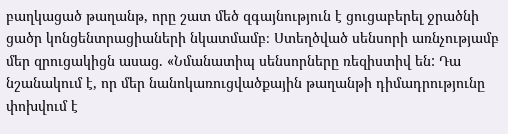բաղկացած թաղանթ, որը շատ մեծ զգայնություն է ցուցաբերել ջրածնի ցածր կոնցենտրացիաների նկատմամբ։ Ստեղծված սենսորի առնչությամբ մեր զրուցակիցն ասաց. «Նմանատիպ սենսորները ռեզիստիվ են: Դա նշանակում է, որ մեր նանոկառուցվածքային թաղանթի դիմադրությունը փոխվում է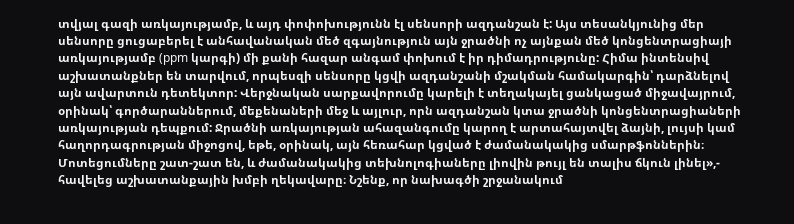տվյալ գազի առկայությամբ, և այդ փոփոխությունն էլ սենսորի ազդանշան է: Այս տեսանկյունից մեր սենսորը ցուցաբերել է անհավանական մեծ զգայնություն այն ջրածնի ոչ այնքան մեծ կոնցենտրացիայի առկայությամբ (ppm կարգի) մի քանի հազար անգամ փոխում է իր դիմադրությունը: Հիմա ինտենսիվ աշխատանքներ են տարվում, որպեսզի սենսորը կցվի ազդանշանի մշակման համակարգին՝ դարձնելով այն ավարտուն դետեկտոր: Վերջնական սարքավորումը կարելի է տեղակայել ցանկացած միջավայրում, օրինակ՝ գործարաններում, մեքենաների մեջ և այլուր, որն ազդանշան կտա ջրածնի կոնցենտրացիաների առկայության դեպքում: Ջրածնի առկայության ահազանգումը կարող է արտահայտվել ձայնի, լույսի կամ հաղորդագրության միջոցով, եթե, օրինակ, այն հեռահար կցված է ժամանակակից սմարթֆոններին։ Մոտեցումները շատ-շատ են, և ժամանակակից տեխնոլոգիաները լիովին թույլ են տալիս ճկուն լինել»,- հավելեց աշխատանքային խմբի ղեկավարը։ Նշենք, որ նախագծի շրջանակում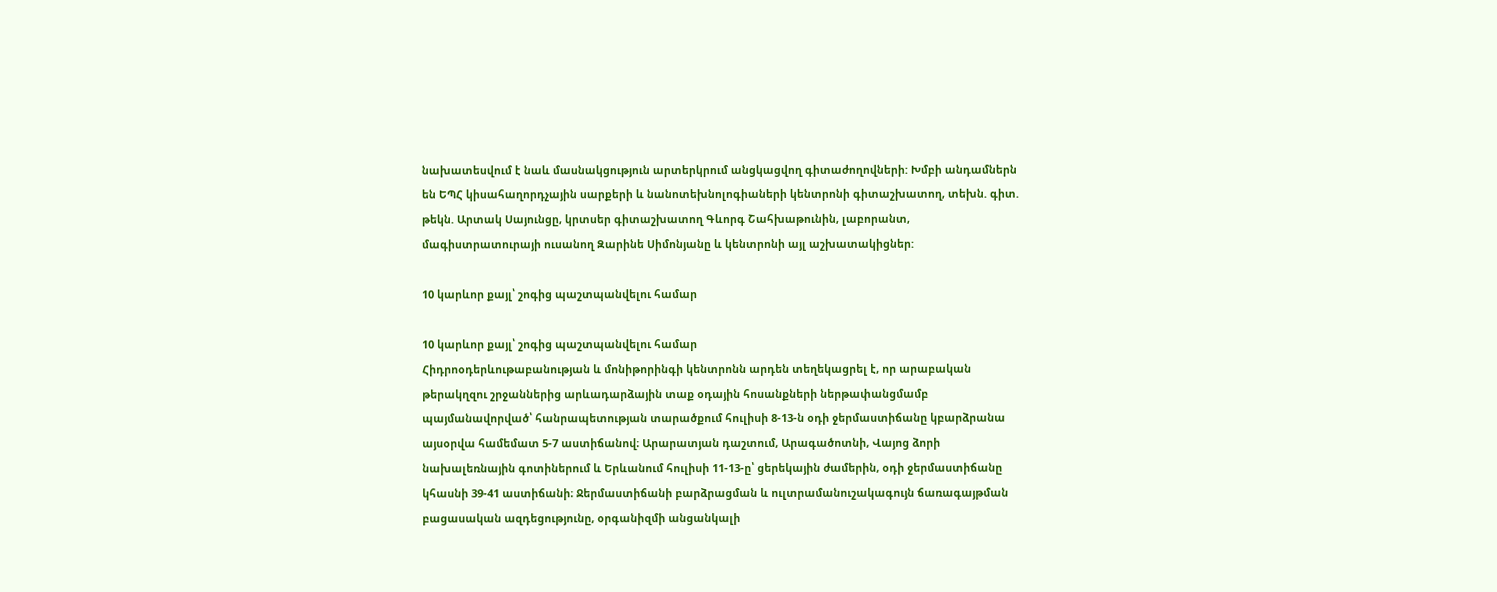նախատեսվում է նաև մասնակցություն արտերկրում անցկացվող գիտաժողովների: Խմբի անդամներն են ԵՊՀ կիսահաղորդչային սարքերի և նանոտեխնոլոգիաների կենտրոնի գիտաշխատող, տեխն. գիտ. թեկն. Արտակ Սայունցը, կրտսեր գիտաշխատող Գևորգ Շահխաթունին, լաբորանտ, մագիստրատուրայի ուսանող Զարինե Սիմոնյանը և կենտրոնի այլ աշխատակիցներ:

10 կարևոր քայլ՝ շոգից պաշտպանվելու համար

10 կարևոր քայլ՝ շոգից պաշտպանվելու համար
Հիդրոօդերևութաբանության և մոնիթորինգի կենտրոնն արդեն տեղեկացրել է, որ արաբական թերակղզու շրջաններից արևադարձային տաք օդային հոսանքների ներթափանցմամբ պայմանավորված՝ հանրապետության տարածքում հուլիսի 8-13-ն օդի ջերմաստիճանը կբարձրանա այսօրվա համեմատ 5-7 աստիճանով։ Արարատյան դաշտում, Արագածոտնի, Վայոց ձորի նախալեռնային գոտիներում և Երևանում հուլիսի 11-13-ը՝ ցերեկային ժամերին, օդի ջերմաստիճանը կհասնի 39-41 աստիճանի։ Ջերմաստիճանի բարձրացման և ուլտրամանուշակագույն ճառագայթման բացասական ազդեցությունը, օրգանիզմի անցանկալի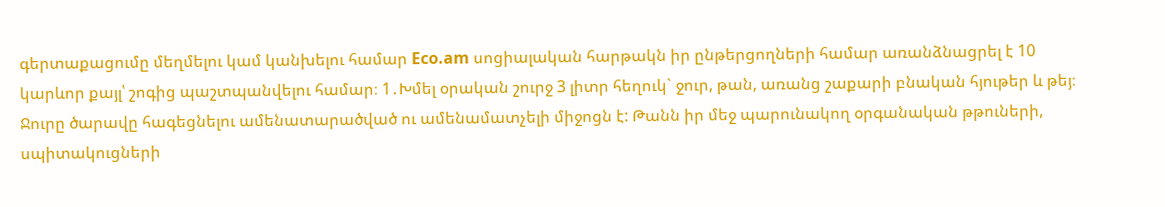գերտաքացումը մեղմելու կամ կանխելու համար Eco.am սոցիալական հարթակն իր ընթերցողների համար առանձնացրել է 10 կարևոր քայլ՝ շոգից պաշտպանվելու համար։ 1․Խմել օրական շուրջ 3 լիտր հեղուկ` ջուր, թան, առանց շաքարի բնական հյութեր և թեյ։ Ջուրը ծարավը հագեցնելու ամենատարածված ու ամենամատչելի միջոցն է: Թանն իր մեջ պարունակող օրգանական թթուների, սպիտակուցների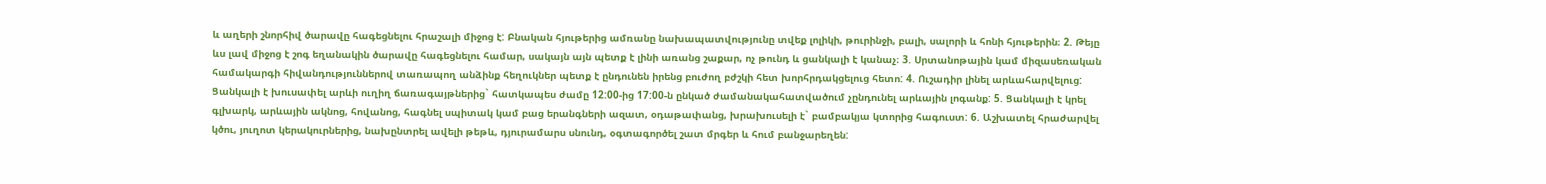և աղերի շնորհիվ ծարավը հագեցնելու հրաշալի միջոց է: Բնական հյութերից ամռանը նախապատվությունը տվեք լոլիկի, թուրինջի, բալի, սալորի և հոնի հյութերին։ 2. Թեյը ևս լավ միջոց է շոգ եղանակին ծարավը հագեցնելու համար, սակայն այն պետք է լինի առանց շաքար, ոչ թունդ և ցանկալի է կանաչ։ 3. Սրտանոթային կամ միզասեռական համակարգի հիվանդություններով տառապող անձինք հեղուկներ պետք է ընդունեն իրենց բուժող բժշկի հետ խորհրդակցելուց հետո: 4. Ուշադիր լինել արևահարվելուց: Ցանկալի է խուսափել արևի ուղիղ ճառագայթներից` հատկապես ժամը 12:00-ից 17:00-ն ընկած ժամանակահատվածում չընդունել արևային լոգանք: 5. Ցանկալի է կրել գլխարկ, արևային ակնոց, հովանոց, հագնել սպիտակ կամ բաց երանգների ազատ, օդաթափանց, խրախուսելի է` բամբակյա կտորից հագուստ: 6. Աշխատել հրաժարվել կծու, յուղոտ կերակուրներից, նախընտրել ավելի թեթև, դյուրամարս սնունդ, օգտագործել շատ մրգեր և հում բանջարեղեն: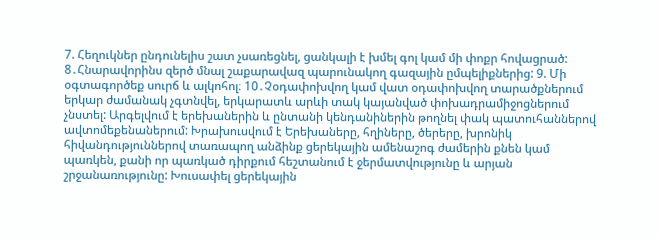7. Հեղուկներ ընդունելիս շատ չսառեցնել, ցանկալի է խմել գոլ կամ մի փոքր հովացրած: 8․Հնարավորինս զերծ մնալ շաքարավազ պարունակող գազային ըմպելիքներից: 9. Մի օգտագործեք սուրճ և ալկոհոլ։ 10․Չօդափոխվող կամ վատ օդափոխվող տարածքներում երկար ժամանակ չգտնվել, երկարատև արևի տակ կայանված փոխադրամիջոցներում չնստել: Արգելվում է երեխաներին և ընտանի կենդանիներին թողնել փակ պատուհաններով ավտոմեքենաներում: Խրախուսվում է Երեխաները, հղիները, ծերերը, խրոնիկ հիվանդություններով տառապող անձինք ցերեկային ամենաշոգ ժամերին քնեն կամ պառկեն, քանի որ պառկած դիրքում հեշտանում է ջերմատվությունը և արյան շրջանառությունը: Խուսափել ցերեկային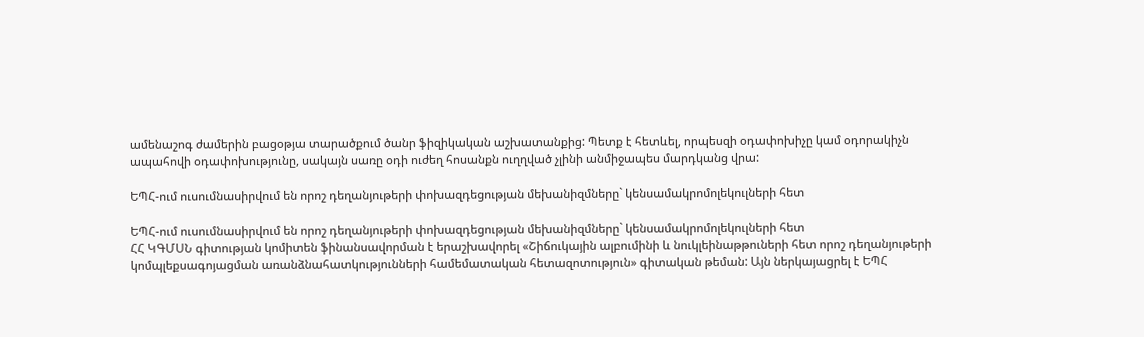ամենաշոգ ժամերին բացօթյա տարածքում ծանր ֆիզիկական աշխատանքից: Պետք է հետևել, որպեսզի օդափոխիչը կամ օդորակիչն ապահովի օդափոխությունը, սակայն սառը օդի ուժեղ հոսանքն ուղղված չլինի անմիջապես մարդկանց վրա:

ԵՊՀ-ում ուսումնասիրվում են որոշ դեղանյութերի փոխազդեցության մեխանիզմները` կենսամակրոմոլեկուլների հետ

ԵՊՀ-ում ուսումնասիրվում են որոշ դեղանյութերի փոխազդեցության մեխանիզմները` կենսամակրոմոլեկուլների հետ
ՀՀ ԿԳՄՍՆ գիտության կոմիտեն ֆինանսավորման է երաշխավորել «Շիճուկային ալբումինի և նուկլեինաթթուների հետ որոշ դեղանյութերի կոմպլեքսագոյացման առանձնահատկությունների համեմատական հետազոտություն» գիտական թեման: Այն ներկայացրել է ԵՊՀ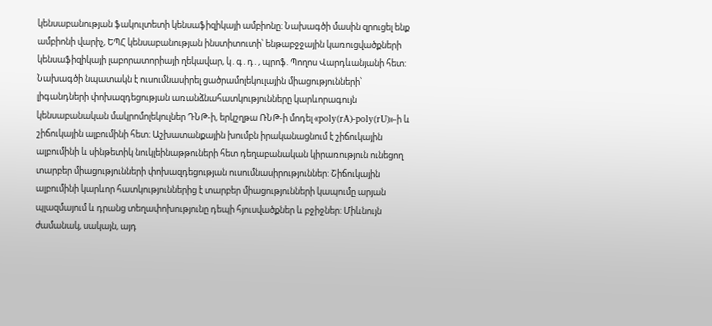կենսաբանության ֆակուլտետի կենսաֆիզիկայի ամբիոնը։ Նախագծի մասին զրուցել ենք ամբիոնի վարիչ, ԵՊՀ կենսաբանության ինստիտուտի՝ ենթաբջջային կառուցվածքների կենսաֆիզիկայի լաբորատորիայի ղեկավար, կ․գ․դ․, պրոֆ. Պողոս Վարդևանյանի հետ: Նախագծի նպատակն է ուսումնասիրել ցածրամոլեկուլային միացությունների՝ լիգանդների փոխազդեցության առանձնահատկությունները կարևորագույն կենսաբանական մակրոմոլեկուլներ ԴՆԹ-ի, երկշղթա ՌՆԹ-ի մոդել «poly(rA)-poly(rU)»-ի և շիճուկային ալբումինի հետ։ Աշխատանքային խումբն իրականացնում է շիճուկային ալբումինի և սինթետիկ նուկլեինաթթուների հետ դեղաբանական կիրառություն ունեցող տարբեր միացությունների փոխազդեցության ուսումնասիրություններ: Շիճուկային ալբումինի կարևոր հատկություններից է տարբեր միացությունների կապումը արյան պլազմայում և դրանց տեղափոխությունը դեպի հյուսվածքներ և բջիջներ: Միևնույն  ժամանակ, սակայն, այդ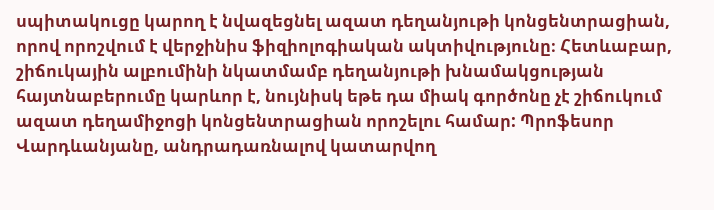սպիտակուցը կարող է նվազեցնել ազատ դեղանյութի կոնցենտրացիան, որով որոշվում է վերջինիս ֆիզիոլոգիական ակտիվությունը։ Հետևաբար, շիճուկային ալբումինի նկատմամբ դեղանյութի խնամակցության հայտնաբերումը կարևոր է, նույնիսկ եթե դա միակ գործոնը չէ շիճուկում ազատ դեղամիջոցի կոնցենտրացիան որոշելու համար: Պրոֆեսոր Վարդևանյանը, անդրադառնալով կատարվող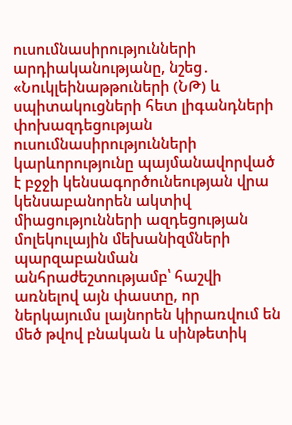ուսումնասիրությունների  արդիականությանը, նշեց․ «Նուկլեինաթթուների (ՆԹ) և սպիտակուցների հետ լիգանդների փոխազդեցության ուսումնասիրությունների կարևորությունը պայմանավորված է բջջի կենսագործունեության վրա կենսաբանորեն ակտիվ միացությունների ազդեցության մոլեկուլային մեխանիզմների պարզաբանման անհրաժեշտությամբ՝ հաշվի առնելով այն փաստը, որ ներկայումս լայնորեն կիրառվում են մեծ թվով բնական և սինթետիկ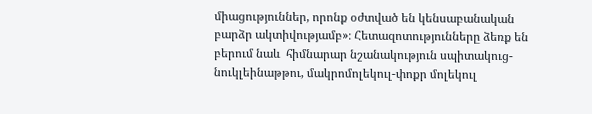միացություններ, որոնք օժտված են կենսաբանական բարձր ակտիվությամբ»։ Հետազոտությունները ձեռք են բերում նաև  հիմնարար նշանակություն սպիտակուց-նուկլեինաթթու, մակրոմոլեկուլ-փոքր մոլեկուլ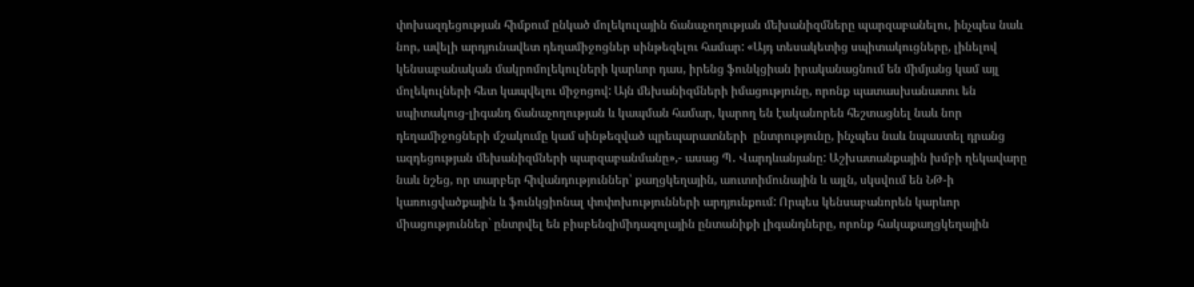փոխազդեցության հիմքում ընկած մոլեկուլային ճանաչողության մեխանիզմները պարզաբանելու, ինչպես նաև նոր, ավելի արդյունավետ դեղամիջոցներ սինթեզելու համար: «Այդ տեսակետից սպիտակուցները, լինելով կենսաբանական մակրոմոլեկուլների կարևոր դաս, իրենց ֆունկցիան իրականացնում են միմյանց կամ այլ մոլեկուլների հետ կապվելու միջոցով: Այն մեխանիզմների իմացությունը, որոնք պատասխանատու են սպիտակուց-լիգանդ ճանաչողության և կապման համար, կարող են էականորեն հեշտացնել նաև նոր դեղամիջոցների մշակումը կամ սինթեզված պրեպարատների  ընտրությունը, ինչպես նաև նպաստել դրանց ազդեցության մեխանիզմների պարզաբանմանը»,- ասաց Պ․ Վարդևանյանը: Աշխատանքային խմբի ղեկավարը նաև նշեց, որ տարբեր հիվանդություններ՝ քաղցկեղային, աուտոիմունային և այլն, սկսվում են ՆԹ-ի կառուցվածքային և ֆունկցիոնալ փոփոխությունների արդյունքում: Որպես կենսաբանորեն կարևոր միացություններ` ընտրվել են բիսբենզիմիդազոլային ընտանիքի լիգանդները, որոնք հակաքաղցկեղային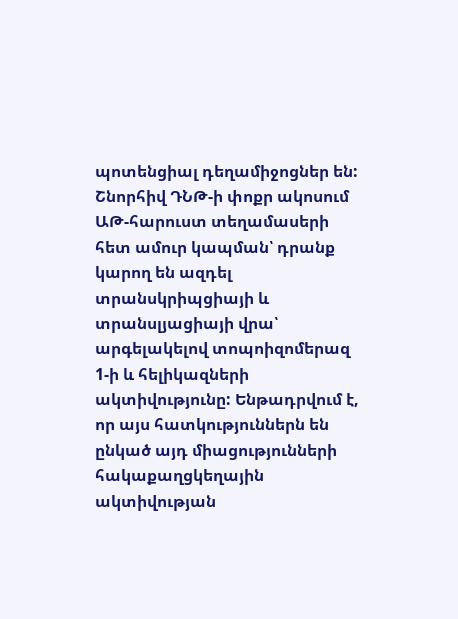պոտենցիալ դեղամիջոցներ են: Շնորհիվ ԴՆԹ-ի փոքր ակոսում ԱԹ-հարուստ տեղամասերի հետ ամուր կապման՝ դրանք կարող են ազդել տրանսկրիպցիայի և տրանսլյացիայի վրա՝ արգելակելով տոպոիզոմերազ 1-ի և հելիկազների ակտիվությունը: Ենթադրվում է, որ այս հատկություններն են ընկած այդ միացությունների հակաքաղցկեղային ակտիվության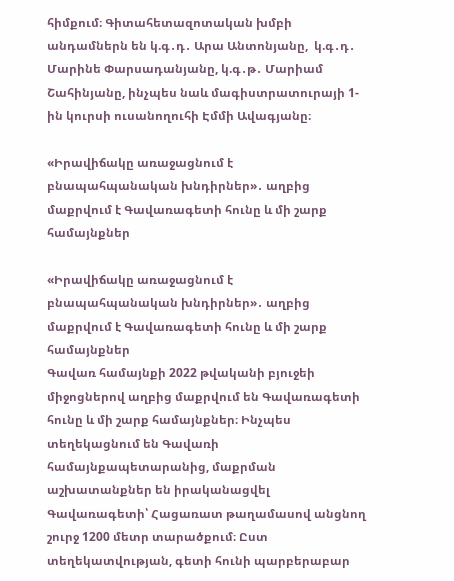հիմքում։ Գիտահետազոտական խմբի անդամներն են կ.գ․դ․ Արա Անտոնյանը,  կ.գ․դ․ Մարինե Փարսադանյանը, կ.գ․թ․ Մարիամ Շահինյանը, ինչպես նաև մագիստրատուրայի 1-ին կուրսի ուսանողուհի Էմմի Ավագյանը։

«Իրավիճակը առաջացնում է բնապահպանական խնդիրներ»․ աղբից մաքրվում է Գավառագետի հունը և մի շարք համայնքներ

«Իրավիճակը առաջացնում է բնապահպանական խնդիրներ»․ աղբից մաքրվում է Գավառագետի հունը և մի շարք համայնքներ
Գավառ համայնքի 2022 թվականի բյուջեի միջոցներով աղբից մաքրվում են Գավառագետի հունը և մի շարք համայնքներ։ Ինչպես տեղեկացնում են Գավառի համայնքապետարանից, մաքրման աշխատանքներ են իրականացվել Գավառագետի՝ Հացառատ թաղամասով անցնող շուրջ 1200 մետր տարածքում։ Ըստ տեղեկատվության, գետի հունի պարբերաբար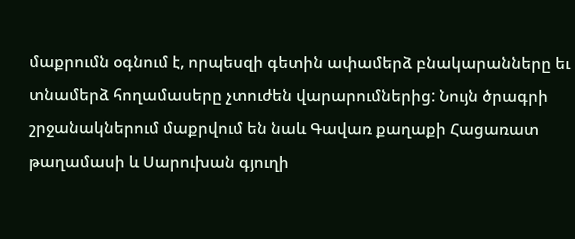մաքրումն օգնում է, որպեսզի գետին ափամերձ բնակարանները եւ տնամերձ հողամասերը չտուժեն վարարումներից: Նույն ծրագրի շրջանակներում մաքրվում են նաև Գավառ քաղաքի Հացառատ թաղամասի և Սարուխան գյուղի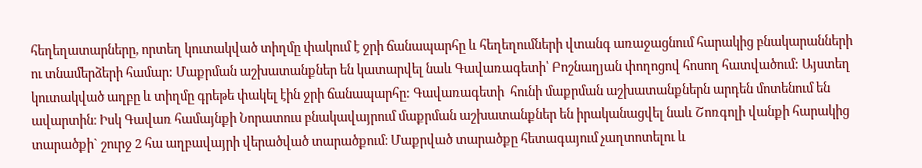հեղեղատարները, որտեղ կուտակված տիղմը փակում է ջրի ճանապարհը և հեղեղումների վտանգ առաջացնում հարակից բնակարանների ու տնամերձերի համար: Մաքրման աշխատանքներ են կատարվել նաև Գավառագետի՝ Բոշնաղյան փողոցով հոսող հատվածում: Այստեղ կուտակված աղբը և տիղմը գրեթե փակել էին ջրի ճանապարհը: Գավառագետի  հունի մաքրման աշխատանքներն արդեն մոտենում են ավարտին։ Իսկ Գավառ համայնքի Նորատուս բնակավայրում մաքրման աշխատանքներ են իրականացվել նաև Շոռգոլի վանքի հարակից տարածքի` շուրջ 2 հա աղբավայրի վերածված տարածքում։ Մաքրված տարածքը հետագայում չաղտոտելու և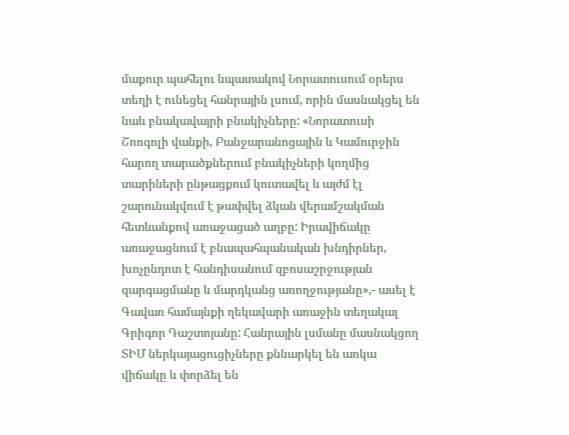մաքուր պահելու նպատակով Նորատուսում օրերս տեղի է ունեցել հանրային լսում, որին մասնակցել են նաև բնակավայրի բնակիչները: «Նորատուսի Շոռգոլի վանքի, Բանջարանոցային և Կամուրջին հարող տարածքներում բնակիչների կողմից տարիների ընթացքում կուտավել և այժմ էլ շարունակվում է թափվել ձկան վերամշակման հետևանքով առաջացած աղբը: Իրավիճակը առաջացնում է բնապահպանական խնդիրներ, խոչընդոտ է հանդիսանում զբոսաշրջության զարգացմանը և մարդկանց առողջությանը»,- ասել է Գավառ համայնքի ղեկավարի առաջին տեղակալ Գրիգոր Դաշտոյանը: Հանրային լսմանը մասնակցող ՏԻՄ ներկայացուցիչները քննարկել են առկա վիճակը և փորձել են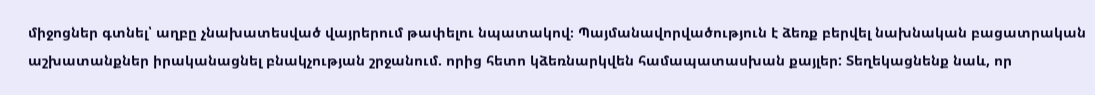միջոցներ գտնել՝ աղբը չնախատեսված վայրերում թափելու նպատակով։ Պայմանավորվածություն է ձեռք բերվել նախնական բացատրական աշխատանքներ իրականացնել բնակչության շրջանում. որից հետո կձեռնարկվեն համապատասխան քայլեր: Տեղեկացնենք նաև, որ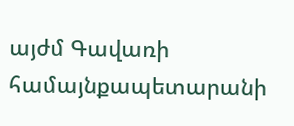այժմ Գավառի համայնքապետարանի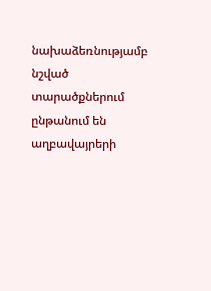նախաձեռնությամբ նշված տարածքներում ընթանում են աղբավայրերի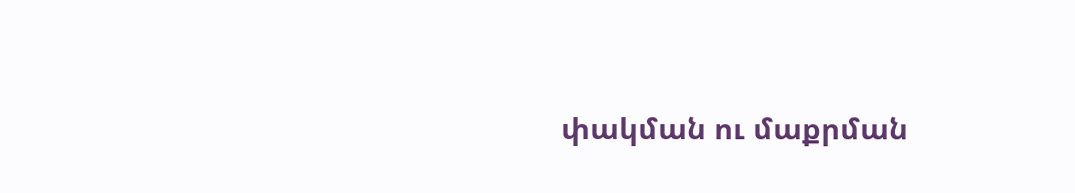փակման ու մաքրման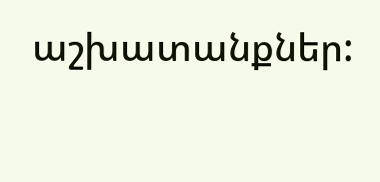աշխատանքներ: